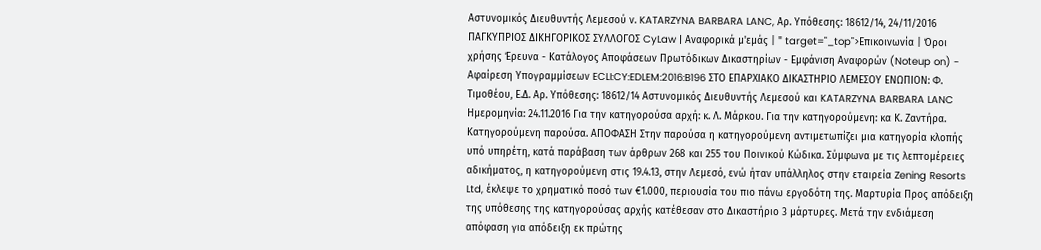Αστυνομικός Διευθυντής Λεμεσού ν. KATARZYNA BARBARA LANC, Αρ. Υπόθεσης: 18612/14, 24/11/2016 ΠΑΓΚΥΠΡΙΟΣ ΔΙΚΗΓΟΡΙΚΟΣ ΣΥΛΛΟΓΟΣ CyLaw | Αναφορικά μ'εμάς | " target="_top">Επικοινωνία | Όροι χρήσης Έρευνα - Κατάλογος Αποφάσεων Πρωτόδικων Δικαστηρίων - Εμφάνιση Αναφορών (Noteup on) - Αφαίρεση Υπογραμμίσεων ECLI:CY:EDLEM:2016:B196 ΣΤΟ ΕΠΑΡΧΙΑΚΟ ΔΙΚΑΣΤΗΡΙΟ ΛΕΜΕΣΟΥ ΕΝΩΠΙΟΝ: Φ. Τιμοθέου, Ε.Δ. Αρ. Υπόθεσης: 18612/14 Αστυνομικός Διευθυντής Λεμεσού και KATARZYNA BARBARA LANC Ημερομηνία: 24.11.2016 Για την κατηγορούσα αρχή: κ. Λ. Μάρκου. Για την κατηγορούμενη: κα Κ. Ζαντήρα. Κατηγορούμενη παρούσα. ΑΠΟΦΑΣΗ Στην παρούσα η κατηγορούμενη αντιμετωπίζει μια κατηγορία κλοπής υπό υπηρέτη, κατά παράβαση των άρθρων 268 και 255 του Ποινικού Κώδικα. Σύμφωνα με τις λεπτομέρειες αδικήματος, η κατηγορούμενη στις 19.4.13, στην Λεμεσό, ενώ ήταν υπάλληλος στην εταιρεία Zening Resorts Ltd, έκλεψε το χρηματικό ποσό των €1.000, περιουσία του πιο πάνω εργοδότη της. Μαρτυρία Προς απόδειξη της υπόθεσης της κατηγορούσας αρχής κατέθεσαν στο Δικαστήριο 3 μάρτυρες. Μετά την ενδιάμεση απόφαση για απόδειξη εκ πρώτης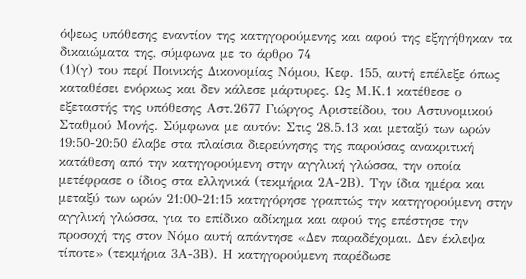όψεως υπόθεσης εναντίον της κατηγορούμενης και αφού της εξηγήθηκαν τα δικαιώματα της, σύμφωνα με το άρθρο 74
(1)(γ) του περί Ποινικής Δικονομίας Νόμου, Κεφ. 155, αυτή επέλεξε όπως καταθέσει ενόρκως και δεν κάλεσε μάρτυρες. Ως Μ.Κ.1 κατέθεσε ο εξεταστής της υπόθεσης Αστ.2677 Γιώργος Αριστείδου, του Αστυνομικού Σταθμού Μονής. Σύμφωνα με αυτόν: Στις 28.5.13 και μεταξύ των ωρών 19:50-20:50 έλαβε στα πλαίσια διερεύνησης της παρούσας ανακριτική κατάθεση από την κατηγορούμενη στην αγγλική γλώσσα, την οποία μετέφρασε ο ίδιος στα ελληνικά (τεκμήρια 2Α-2Β). Την ίδια ημέρα και μεταξύ των ωρών 21:00-21:15 κατηγόρησε γραπτώς την κατηγορούμενη στην αγγλική γλώσσα, για το επίδικο αδίκημα και αφού της επέστησε την προσοχή της στον Νόμο αυτή απάντησε «Δεν παραδέχομαι. Δεν έκλεψα τίποτε» (τεκμήρια 3Α-3Β). Η κατηγορούμενη παρέδωσε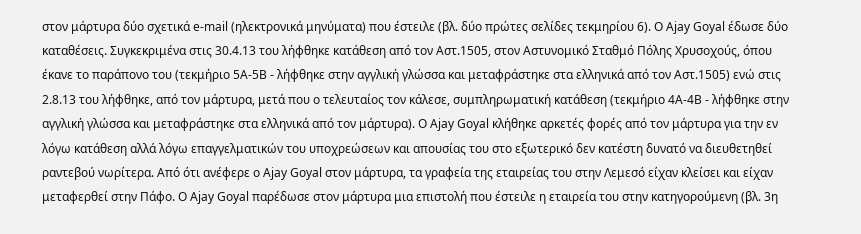στον μάρτυρα δύο σχετικά e-mail (ηλεκτρονικά μηνύματα) που έστειλε (βλ. δύο πρώτες σελίδες τεκμηρίου 6). Ο Ajay Goyal έδωσε δύο καταθέσεις. Συγκεκριμένα στις 30.4.13 του λήφθηκε κατάθεση από τον Αστ.1505, στον Αστυνομικό Σταθμό Πόλης Χρυσοχούς, όπου έκανε το παράπονο του (τεκμήριο 5Α-5Β - λήφθηκε στην αγγλική γλώσσα και μεταφράστηκε στα ελληνικά από τον Αστ.1505) ενώ στις 2.8.13 του λήφθηκε, από τον μάρτυρα, μετά που ο τελευταίος τον κάλεσε, συμπληρωματική κατάθεση (τεκμήριο 4Α-4Β - λήφθηκε στην αγγλική γλώσσα και μεταφράστηκε στα ελληνικά από τον μάρτυρα). Ο Ajay Goyal κλήθηκε αρκετές φορές από τον μάρτυρα για την εν λόγω κατάθεση αλλά λόγω επαγγελματικών του υποχρεώσεων και απουσίας του στο εξωτερικό δεν κατέστη δυνατό να διευθετηθεί ραντεβού νωρίτερα. Από ότι ανέφερε ο Ajay Goyal στον μάρτυρα, τα γραφεία της εταιρείας του στην Λεμεσό είχαν κλείσει και είχαν μεταφερθεί στην Πάφο. Ο Ajay Goyal παρέδωσε στον μάρτυρα μια επιστολή που έστειλε η εταιρεία του στην κατηγορούμενη (βλ. 3η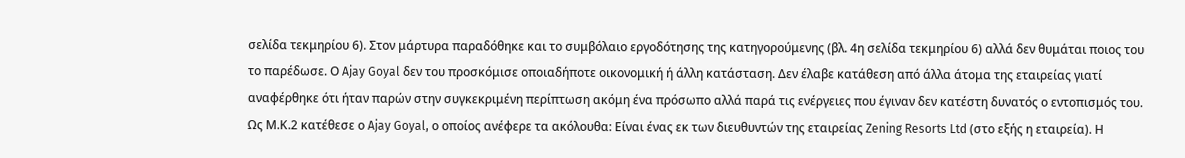σελίδα τεκμηρίου 6). Στον μάρτυρα παραδόθηκε και το συμβόλαιο εργοδότησης της κατηγορούμενης (βλ. 4η σελίδα τεκμηρίου 6) αλλά δεν θυμάται ποιος του το παρέδωσε. Ο Ajay Goyal δεν του προσκόμισε οποιαδήποτε οικονομική ή άλλη κατάσταση. Δεν έλαβε κατάθεση από άλλα άτομα της εταιρείας γιατί αναφέρθηκε ότι ήταν παρών στην συγκεκριμένη περίπτωση ακόμη ένα πρόσωπο αλλά παρά τις ενέργειες που έγιναν δεν κατέστη δυνατός ο εντοπισμός του. Ως Μ.Κ.2 κατέθεσε ο Ajay Goyal, ο οποίος ανέφερε τα ακόλουθα: Είναι ένας εκ των διευθυντών της εταιρείας Zening Resorts Ltd (στο εξής η εταιρεία). Η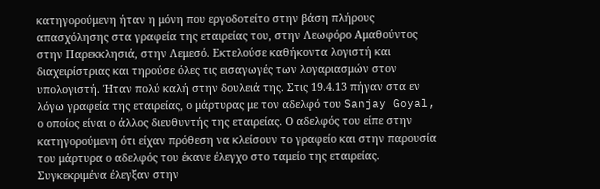κατηγορούμενη ήταν η μόνη που εργοδοτείτο στην βάση πλήρους απασχόλησης στα γραφεία της εταιρείας του, στην Λεωφόρο Αμαθούντος στην Παρεκκλησιά, στην Λεμεσό. Εκτελούσε καθήκοντα λογιστή και διαχειρίστριας και τηρούσε όλες τις εισαγωγές των λογαριασμών στον υπολογιστή. Ήταν πολύ καλή στην δουλειά της. Στις 19.4.13 πήγαν στα εν λόγω γραφεία της εταιρείας, ο μάρτυρας με τον αδελφό του Sanjay Goyal, ο οποίος είναι ο άλλος διευθυντής της εταιρείας. Ο αδελφός του είπε στην κατηγορούμενη ότι είχαν πρόθεση να κλείσουν το γραφείο και στην παρουσία του μάρτυρα ο αδελφός του έκανε έλεγχο στο ταμείο της εταιρείας. Συγκεκριμένα έλεγξαν στην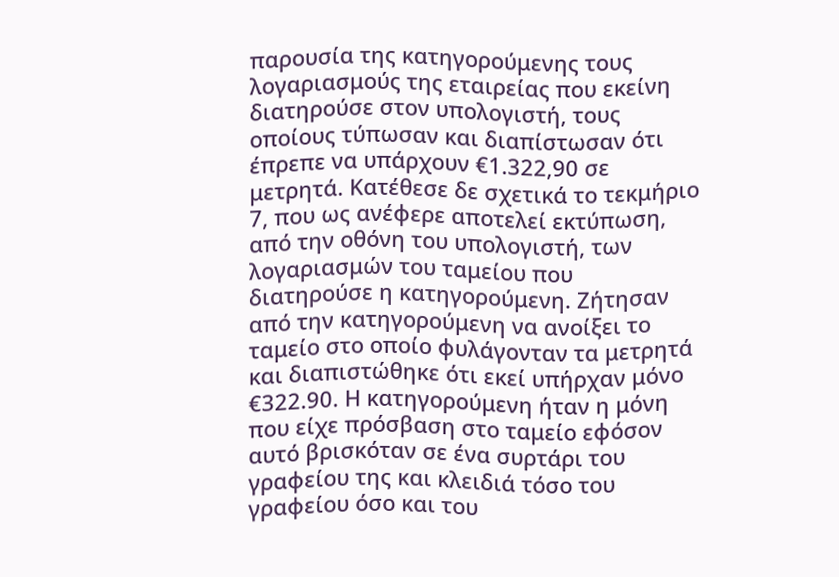παρουσία της κατηγορούμενης τους λογαριασμούς της εταιρείας που εκείνη διατηρούσε στον υπολογιστή, τους οποίους τύπωσαν και διαπίστωσαν ότι έπρεπε να υπάρχουν €1.322,90 σε μετρητά. Κατέθεσε δε σχετικά το τεκμήριο 7, που ως ανέφερε αποτελεί εκτύπωση, από την οθόνη του υπολογιστή, των λογαριασμών του ταμείου που διατηρούσε η κατηγορούμενη. Ζήτησαν από την κατηγορούμενη να ανοίξει το ταμείο στο οποίο φυλάγονταν τα μετρητά και διαπιστώθηκε ότι εκεί υπήρχαν μόνο €322.90. Η κατηγορούμενη ήταν η μόνη που είχε πρόσβαση στο ταμείο εφόσον αυτό βρισκόταν σε ένα συρτάρι του γραφείου της και κλειδιά τόσο του γραφείου όσο και του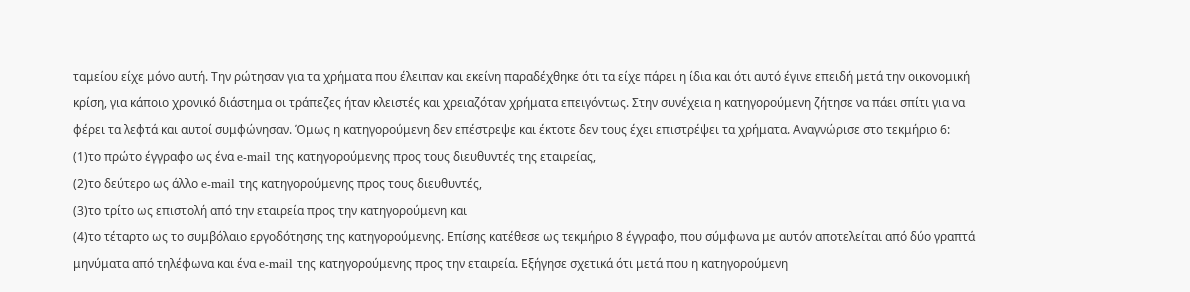ταμείου είχε μόνο αυτή. Την ρώτησαν για τα χρήματα που έλειπαν και εκείνη παραδέχθηκε ότι τα είχε πάρει η ίδια και ότι αυτό έγινε επειδή μετά την οικονομική κρίση, για κάποιο χρονικό διάστημα οι τράπεζες ήταν κλειστές και χρειαζόταν χρήματα επειγόντως. Στην συνέχεια η κατηγορούμενη ζήτησε να πάει σπίτι για να φέρει τα λεφτά και αυτοί συμφώνησαν. Όμως η κατηγορούμενη δεν επέστρεψε και έκτοτε δεν τους έχει επιστρέψει τα χρήματα. Αναγνώρισε στο τεκμήριο 6:
(1)το πρώτο έγγραφο ως ένα e-mail της κατηγορούμενης προς τους διευθυντές της εταιρείας,
(2)το δεύτερο ως άλλο e-mail της κατηγορούμενης προς τους διευθυντές,
(3)το τρίτο ως επιστολή από την εταιρεία προς την κατηγορούμενη και
(4)το τέταρτο ως το συμβόλαιο εργοδότησης της κατηγορούμενης. Επίσης κατέθεσε ως τεκμήριο 8 έγγραφο, που σύμφωνα με αυτόν αποτελείται από δύο γραπτά μηνύματα από τηλέφωνα και ένα e-mail της κατηγορούμενης προς την εταιρεία. Εξήγησε σχετικά ότι μετά που η κατηγορούμενη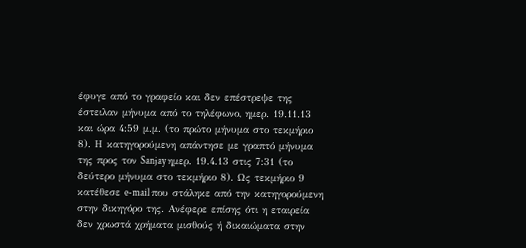έφυγε από το γραφείο και δεν επέστρεψε της έστειλαν μήνυμα από το τηλέφωνο, ημερ. 19.11.13 και ώρα 4:59 μ.μ. (το πρώτο μήνυμα στο τεκμήριο 8). Η κατηγορούμενη απάντησε με γραπτό μήνυμα της προς τον Sanjay ημερ. 19.4.13 στις 7:31 (το δεύτερο μήνυμα στο τεκμήριο 8). Ως τεκμήριο 9 κατέθεσε e-mail που στάληκε από την κατηγορούμενη στην δικηγόρο της. Ανέφερε επίσης ότι η εταιρεία δεν χρωστά χρήματα μισθούς ή δικαιώματα στην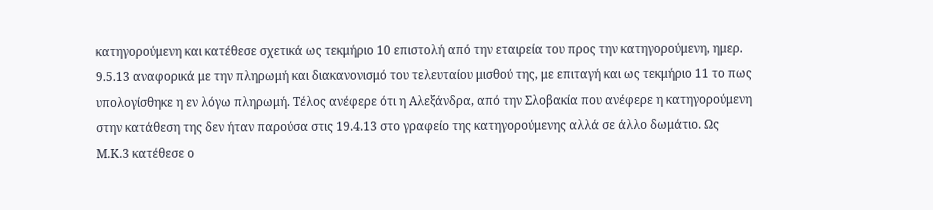κατηγορούμενη και κατέθεσε σχετικά ως τεκμήριο 10 επιστολή από την εταιρεία του προς την κατηγορούμενη, ημερ. 9.5.13 αναφορικά με την πληρωμή και διακανονισμό του τελευταίου μισθού της, με επιταγή και ως τεκμήριο 11 το πως υπολογίσθηκε η εν λόγω πληρωμή. Τέλος ανέφερε ότι η Αλεξάνδρα, από την Σλοβακία που ανέφερε η κατηγορούμενη στην κατάθεση της δεν ήταν παρούσα στις 19.4.13 στο γραφείο της κατηγορούμενης αλλά σε άλλο δωμάτιο. Ως Μ.Κ.3 κατέθεσε ο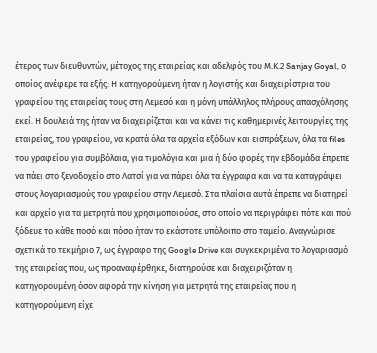έτερος των διευθυντών, μέτοχος της εταιρείας και αδελφός του Μ.Κ.2 Sanjay Goyal, ο οποίος ανέφερε τα εξής: Η κατηγορούμενη ήταν η λογιστής και διαχειρίστρια του γραφείου της εταιρείας τους στη Λεμεσό και η μόνη υπάλληλος πλήρους απασχόλησης εκεί. Η δουλειά της ήταν να διαχειρίζεται και να κάνει τις καθημερινές λειτουργίες της εταιρείας, του γραφείου, να κρατά όλα τα αρχεία εξόδων και εισπράξεων, όλα τα files του γραφείου για συμβόλαια, για τιμολόγια και μια ή δύο φορές την εβδομάδα έπρεπε να πάει στο ξενοδοχείο στο Λατσί για να πάρει όλα τα έγγραφα και να τα καταγράψει στους λογαριασμούς του γραφείου στην Λεμεσό. Στα πλαίσια αυτά έπρεπε να διατηρεί και αρχείο για τα μετρητά που χρησιμοποιούσε, στο οποίο να περιγράφει πότε και πού ξόδευε το κάθε ποσό και πόσο ήταν το εκάστοτε υπόλοιπο στο ταμείο. Αναγνώρισε σχετικά το τεκμήριο 7, ως έγγραφο της Google Drive και συγκεκριμένα το λογαριασμό της εταιρείας που, ως προαναφέρθηκε, διατηρούσε και διαχειριζόταν η κατηγορουμένη όσον αφορά την κίνηση για μετρητά της εταιρείας που η κατηγορούμενη είχε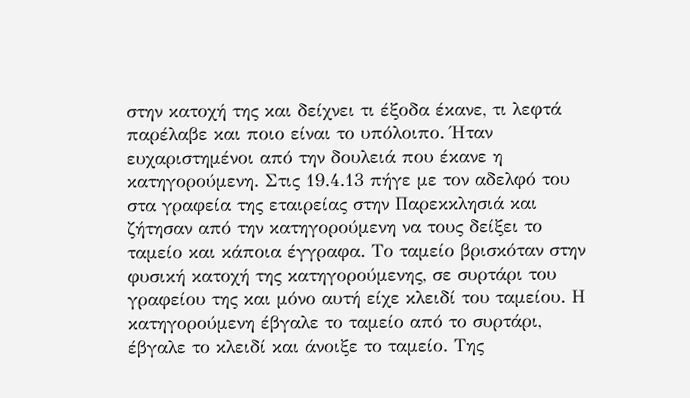στην κατοχή της και δείχνει τι έξοδα έκανε, τι λεφτά παρέλαβε και ποιο είναι το υπόλοιπο. Ήταν ευχαριστημένοι από την δουλειά που έκανε η κατηγορούμενη. Στις 19.4.13 πήγε με τον αδελφό του στα γραφεία της εταιρείας στην Παρεκκλησιά και ζήτησαν από την κατηγορούμενη να τους δείξει το ταμείο και κάποια έγγραφα. Το ταμείο βρισκόταν στην φυσική κατοχή της κατηγορούμενης, σε συρτάρι του γραφείου της και μόνο αυτή είχε κλειδί του ταμείου. Η κατηγορούμενη έβγαλε το ταμείο από το συρτάρι, έβγαλε το κλειδί και άνοιξε το ταμείο. Της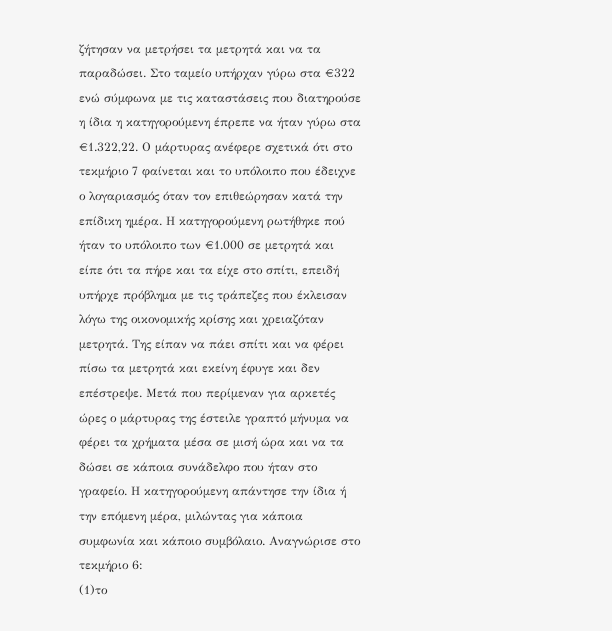ζήτησαν να μετρήσει τα μετρητά και να τα παραδώσει. Στο ταμείο υπήρχαν γύρω στα €322 ενώ σύμφωνα με τις καταστάσεις που διατηρούσε η ίδια η κατηγορούμενη έπρεπε να ήταν γύρω στα €1.322,22. Ο μάρτυρας ανέφερε σχετικά ότι στο τεκμήριο 7 φαίνεται και το υπόλοιπο που έδειχνε ο λογαριασμός όταν τον επιθεώρησαν κατά την επίδικη ημέρα. Η κατηγορούμενη ρωτήθηκε πού ήταν το υπόλοιπο των €1.000 σε μετρητά και είπε ότι τα πήρε και τα είχε στο σπίτι, επειδή υπήρχε πρόβλημα με τις τράπεζες που έκλεισαν λόγω της οικονομικής κρίσης και χρειαζόταν μετρητά. Της είπαν να πάει σπίτι και να φέρει πίσω τα μετρητά και εκείνη έφυγε και δεν επέστρεψε. Μετά που περίμεναν για αρκετές ώρες ο μάρτυρας της έστειλε γραπτό μήνυμα να φέρει τα χρήματα μέσα σε μισή ώρα και να τα δώσει σε κάποια συνάδελφο που ήταν στο γραφείο. Η κατηγορούμενη απάντησε την ίδια ή την επόμενη μέρα, μιλώντας για κάποια συμφωνία και κάποιο συμβόλαιο. Αναγνώρισε στο τεκμήριο 6:
(1)το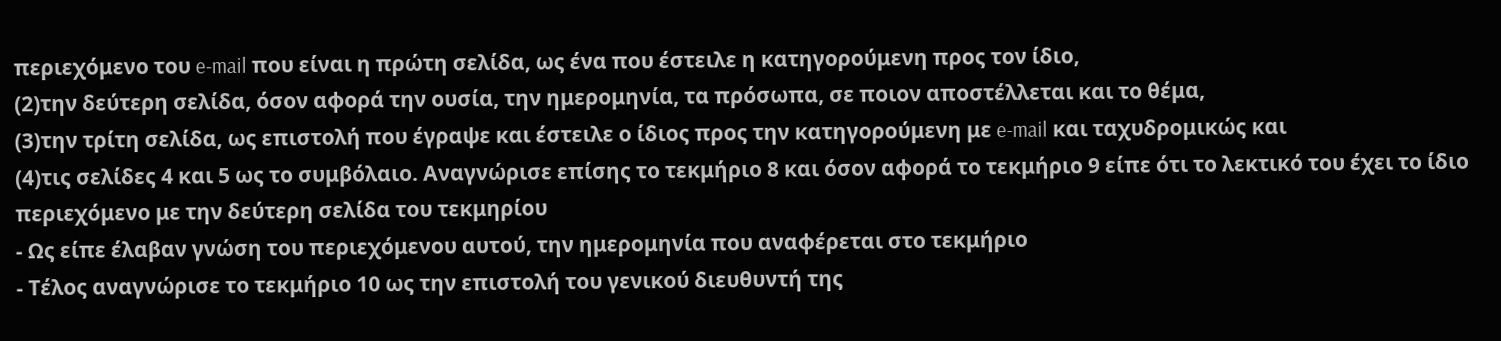περιεχόμενο του e-mail που είναι η πρώτη σελίδα, ως ένα που έστειλε η κατηγορούμενη προς τον ίδιο,
(2)την δεύτερη σελίδα, όσον αφορά την ουσία, την ημερομηνία, τα πρόσωπα, σε ποιον αποστέλλεται και το θέμα,
(3)την τρίτη σελίδα, ως επιστολή που έγραψε και έστειλε ο ίδιος προς την κατηγορούμενη με e-mail και ταχυδρομικώς και
(4)τις σελίδες 4 και 5 ως το συμβόλαιο. Αναγνώρισε επίσης το τεκμήριο 8 και όσον αφορά το τεκμήριο 9 είπε ότι το λεκτικό του έχει το ίδιο περιεχόμενο με την δεύτερη σελίδα του τεκμηρίου
- Ως είπε έλαβαν γνώση του περιεχόμενου αυτού, την ημερομηνία που αναφέρεται στο τεκμήριο
- Τέλος αναγνώρισε το τεκμήριο 10 ως την επιστολή του γενικού διευθυντή της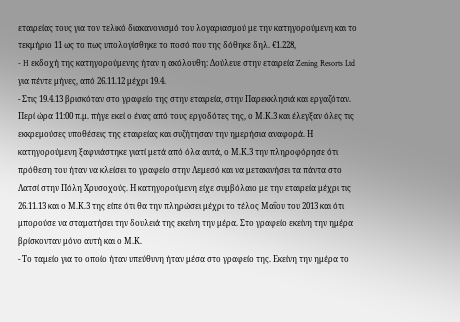εταιρείας τους για τον τελικό διακανονισμό του λογαριασμού με την κατηγορούμενη και το τεκμήριο 11 ως το πως υπολογίσθηκε το ποσό που της δόθηκε δηλ. €1.228,
- H εκδοχή της κατηγορούμενης ήταν η ακόλουθη: Δούλευε στην εταιρεία Zening Resorts Ltd για πέντε μήνες, από 26.11.12 μέχρι 19.4.
- Στις 19.4.13 βρισκόταν στο γραφείο της στην εταιρεία, στην Παρεκκλησιά και εργαζόταν. Περί ώρα 11:00 π.μ. πήγε εκεί ο ένας από τους εργοδότες της, ο Μ.Κ.3 και έλεγξαν όλες τις εκκρεμούσες υποθέσεις της εταιρείας και συζήτησαν την ημερήσια αναφορά. Η κατηγορούμενη ξαφνιάστηκε γιατί μετά από όλα αυτά, ο Μ.Κ.3 την πληροφόρησε ότι πρόθεση του ήταν να κλείσει το γραφείο στην Λεμεσό και να μετακινήσει τα πάντα στο Λατσί στην Πόλη Χρυσοχούς. Η κατηγορούμενη είχε συμβόλαιο με την εταιρεία μέχρι τις 26.11.13 και ο Μ.Κ.3 της είπε ότι θα την πληρώσει μέχρι το τέλος Μαΐου του 2013 και ότι μπορούσε να σταματήσει την δουλειά της εκείνη την μέρα. Στο γραφείο εκείνη την ημέρα βρίσκονταν μόνο αυτή και ο Μ.Κ.
- Το ταμείο για το οποίο ήταν υπεύθυνη ήταν μέσα στο γραφείο της. Εκείνη την ημέρα το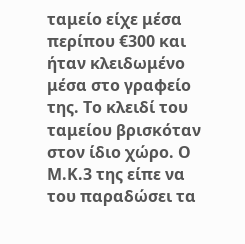ταμείο είχε μέσα περίπου €300 και ήταν κλειδωμένο μέσα στο γραφείο της. Το κλειδί του ταμείου βρισκόταν στον ίδιο χώρο. Ο Μ.Κ.3 της είπε να του παραδώσει τα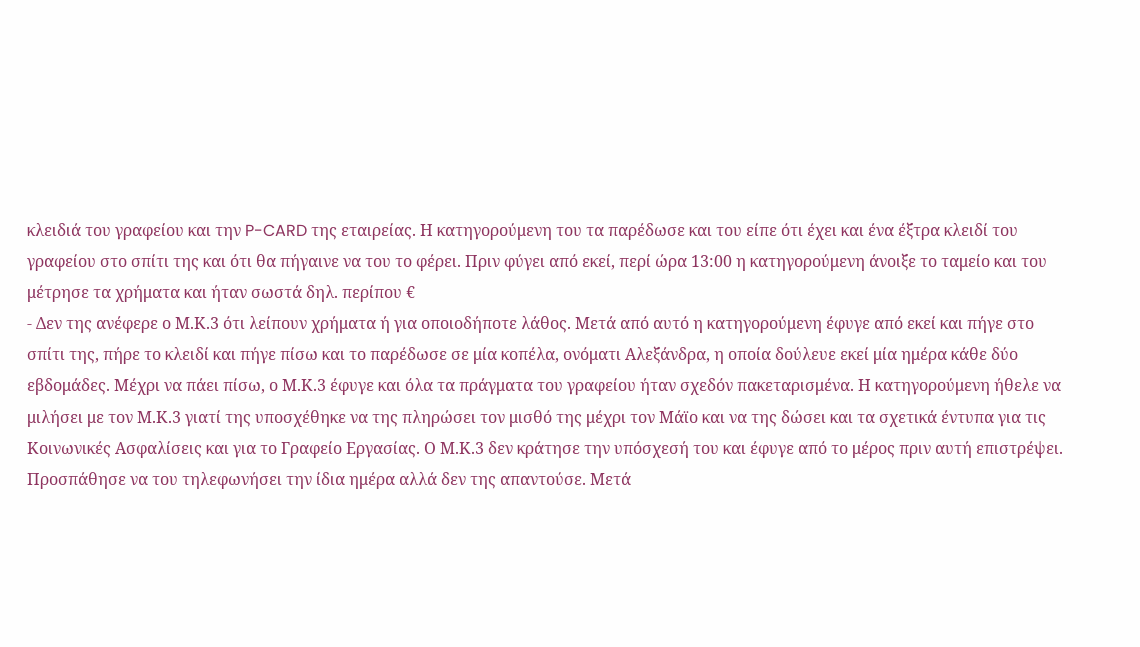κλειδιά του γραφείου και την P-CARD της εταιρείας. Η κατηγορούμενη του τα παρέδωσε και του είπε ότι έχει και ένα έξτρα κλειδί του γραφείου στο σπίτι της και ότι θα πήγαινε να του το φέρει. Πριν φύγει από εκεί, περί ώρα 13:00 η κατηγορούμενη άνοιξε το ταμείο και του μέτρησε τα χρήματα και ήταν σωστά δηλ. περίπου €
- Δεν της ανέφερε ο Μ.Κ.3 ότι λείπουν χρήματα ή για οποιοδήποτε λάθος. Μετά από αυτό η κατηγορούμενη έφυγε από εκεί και πήγε στο σπίτι της, πήρε το κλειδί και πήγε πίσω και το παρέδωσε σε μία κοπέλα, ονόματι Αλεξάνδρα, η οποία δούλευε εκεί μία ημέρα κάθε δύο εβδομάδες. Μέχρι να πάει πίσω, ο Μ.Κ.3 έφυγε και όλα τα πράγματα του γραφείου ήταν σχεδόν πακεταρισμένα. Η κατηγορούμενη ήθελε να μιλήσει με τον Μ.Κ.3 γιατί της υποσχέθηκε να της πληρώσει τον μισθό της μέχρι τον Μάϊο και να της δώσει και τα σχετικά έντυπα για τις Κοινωνικές Ασφαλίσεις και για το Γραφείο Εργασίας. Ο Μ.Κ.3 δεν κράτησε την υπόσχεσή του και έφυγε από το μέρος πριν αυτή επιστρέψει. Προσπάθησε να του τηλεφωνήσει την ίδια ημέρα αλλά δεν της απαντούσε. Μετά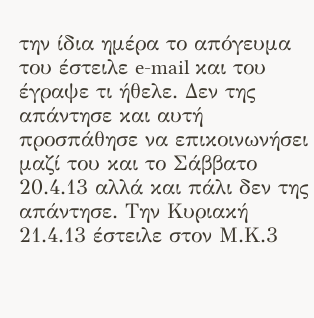την ίδια ημέρα το απόγευμα του έστειλε e-mail και του έγραψε τι ήθελε. Δεν της απάντησε και αυτή προσπάθησε να επικοινωνήσει μαζί του και το Σάββατο 20.4.13 αλλά και πάλι δεν της απάντησε. Την Κυριακή 21.4.13 έστειλε στον Μ.Κ.3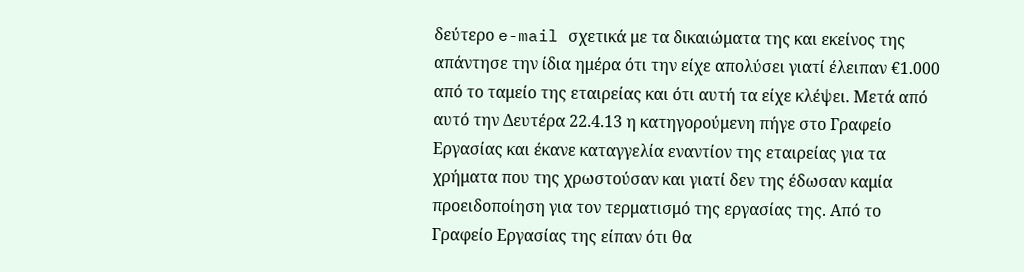δεύτερο e-mail σχετικά με τα δικαιώματα της και εκείνος της απάντησε την ίδια ημέρα ότι την είχε απολύσει γιατί έλειπαν €1.000 από το ταμείο της εταιρείας και ότι αυτή τα είχε κλέψει. Μετά από αυτό την Δευτέρα 22.4.13 η κατηγορούμενη πήγε στο Γραφείο Εργασίας και έκανε καταγγελία εναντίον της εταιρείας για τα χρήματα που της χρωστούσαν και γιατί δεν της έδωσαν καμία προειδοποίηση για τον τερματισμό της εργασίας της. Από το Γραφείο Εργασίας της είπαν ότι θα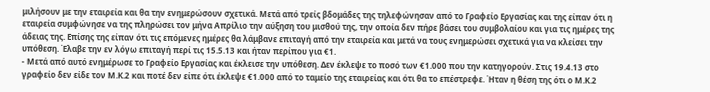μιλήσουν με την εταιρεία και θα την ενημερώσουν σχετικά. Μετά από τρείς βδομάδες της τηλεφώνησαν από το Γραφείο Εργασίας και της είπαν ότι η εταιρεία συμφώνησε να της πληρώσει τον μήνα Απρίλιο την αύξηση του μισθού της, την οποία δεν πήρε βάσει του συμβολαίου και για τις ημέρες της άδειας της. Επίσης της είπαν ότι τις επόμενες ημέρες θα λάμβανε επιταγή από την εταιρεία και μετά να τους ενημερώσει σχετικά για να κλείσει την υπόθεση. Έλαβε την εν λόγω επιταγή περί τις 15.5.13 και ήταν περίπου για €1.
- Μετά από αυτό ενημέρωσε το Γραφείο Εργασίας και έκλεισε την υπόθεση. Δεν έκλεψε το ποσό των €1.000 που την κατηγορούν. Στις 19.4.13 στο γραφείο δεν είδε τον Μ.Κ.2 και ποτέ δεν είπε ότι έκλεψε €1.000 από το ταμείο της εταιρείας και ότι θα το επέστρεφε. Ήταν η θέση της ότι ο Μ.Κ.2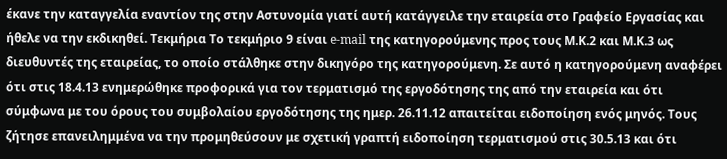έκανε την καταγγελία εναντίον της στην Αστυνομία γιατί αυτή κατάγγειλε την εταιρεία στο Γραφείο Εργασίας και ήθελε να την εκδικηθεί. Τεκμήρια Το τεκμήριο 9 είναι e-mail της κατηγορούμενης προς τους Μ.Κ.2 και Μ.Κ.3 ως διευθυντές της εταιρείας, το οποίο στάλθηκε στην δικηγόρο της κατηγορούμενη. Σε αυτό η κατηγορούμενη αναφέρει ότι στις 18.4.13 ενημερώθηκε προφορικά για τον τερματισμό της εργοδότησης της από την εταιρεία και ότι σύμφωνα με του όρους του συμβολαίου εργοδότησης της ημερ. 26.11.12 απαιτείται ειδοποίηση ενός μηνός. Τους ζήτησε επανειλημμένα να την προμηθεύσουν με σχετική γραπτή ειδοποίηση τερματισμού στις 30.5.13 και ότι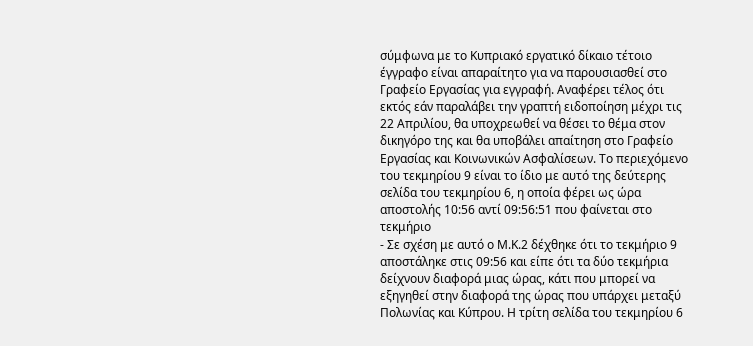σύμφωνα με το Κυπριακό εργατικό δίκαιο τέτοιο έγγραφο είναι απαραίτητο για να παρουσιασθεί στο Γραφείο Εργασίας για εγγραφή. Αναφέρει τέλος ότι εκτός εάν παραλάβει την γραπτή ειδοποίηση μέχρι τις 22 Απριλίου, θα υποχρεωθεί να θέσει το θέμα στον δικηγόρο της και θα υποβάλει απαίτηση στο Γραφείο Εργασίας και Κοινωνικών Ασφαλίσεων. Το περιεχόμενο του τεκμηρίου 9 είναι το ίδιο με αυτό της δεύτερης σελίδα του τεκμηρίου 6, η οποία φέρει ως ώρα αποστολής 10:56 αντί 09:56:51 που φαίνεται στο τεκμήριο
- Σε σχέση με αυτό ο Μ.Κ.2 δέχθηκε ότι το τεκμήριο 9 αποστάληκε στις 09:56 και είπε ότι τα δύο τεκμήρια δείχνουν διαφορά μιας ώρας, κάτι που μπορεί να εξηγηθεί στην διαφορά της ώρας που υπάρχει μεταξύ Πολωνίας και Κύπρου. Η τρίτη σελίδα του τεκμηρίου 6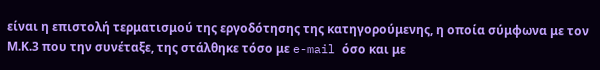είναι η επιστολή τερματισμού της εργοδότησης της κατηγορούμενης, η οποία σύμφωνα με τον Μ.Κ.3 που την συνέταξε, της στάλθηκε τόσο με e-mail όσο και με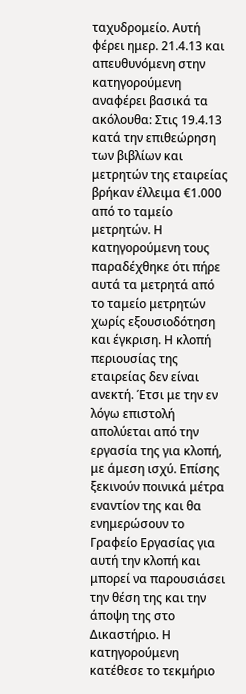ταχυδρομείο. Αυτή φέρει ημερ. 21.4.13 και απευθυνόμενη στην κατηγορούμενη αναφέρει βασικά τα ακόλουθα: Στις 19.4.13 κατά την επιθεώρηση των βιβλίων και μετρητών της εταιρείας βρήκαν έλλειμα €1.000 από το ταμείο μετρητών. Η κατηγορούμενη τους παραδέχθηκε ότι πήρε αυτά τα μετρητά από το ταμείο μετρητών χωρίς εξουσιοδότηση και έγκριση. Η κλοπή περιουσίας της εταιρείας δεν είναι ανεκτή. Έτσι με την εν λόγω επιστολή απολύεται από την εργασία της για κλοπή, με άμεση ισχύ. Επίσης ξεκινούν ποινικά μέτρα εναντίον της και θα ενημερώσουν το Γραφείο Εργασίας για αυτή την κλοπή και μπορεί να παρουσιάσει την θέση της και την άποψη της στο Δικαστήριο. Η κατηγορούμενη κατέθεσε το τεκμήριο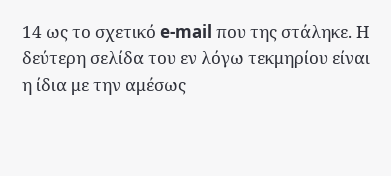14 ως το σχετικό e-mail που της στάληκε. Η δεύτερη σελίδα του εν λόγω τεκμηρίου είναι η ίδια με την αμέσως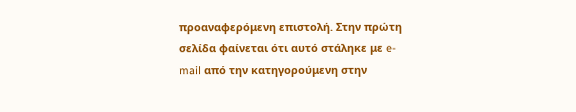προαναφερόμενη επιστολή. Στην πρώτη σελίδα φαίνεται ότι αυτό στάληκε με e-mail από την κατηγορούμενη στην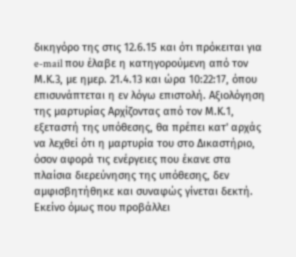δικηγόρο της στις 12.6.15 και ότι πρόκειται για e-mail που έλαβε η κατηγορούμενη από τον Μ.Κ.3, με ημερ. 21.4.13 και ώρα 10:22:17, όπου επισυνάπτεται η εν λόγω επιστολή. Αξιολόγηση της μαρτυρίας Αρχίζοντας από τον Μ.Κ.1, εξεταστή της υπόθεσης, θα πρέπει κατ' αρχάς να λεχθεί ότι η μαρτυρία του στο Δικαστήριο, όσον αφορά τις ενέργειες που έκανε στα πλαίσια διερεύνησης της υπόθεσης, δεν αμφισβητήθηκε και συναφώς γίνεται δεκτή. Εκείνο όμως που προβάλλει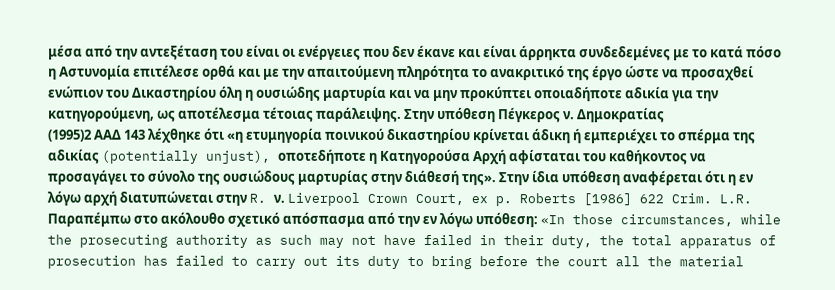μέσα από την αντεξέταση του είναι οι ενέργειες που δεν έκανε και είναι άρρηκτα συνδεδεμένες με το κατά πόσο η Αστυνομία επιτέλεσε ορθά και με την απαιτούμενη πληρότητα το ανακριτικό της έργο ώστε να προσαχθεί ενώπιον του Δικαστηρίου όλη η ουσιώδης μαρτυρία και να μην προκύπτει οποιαδήποτε αδικία για την κατηγορούμενη, ως αποτέλεσμα τέτοιας παράλειψης. Στην υπόθεση Πέγκερος ν. Δημοκρατίας
(1995)2 ΑΑΔ 143 λέχθηκε ότι «η ετυμηγορία ποινικού δικαστηρίου κρίνεται άδικη ή εμπεριέχει το σπέρμα της αδικίας (potentially unjust), οποτεδήποτε η Κατηγορούσα Αρχή αφίσταται του καθήκοντος να προσαγάγει το σύνολο της ουσιώδους μαρτυρίας στην διάθεσή της». Στην ίδια υπόθεση αναφέρεται ότι η εν λόγω αρχή διατυπώνεται στην R. ν. Liverpool Crown Court, ex p. Roberts [1986] 622 Crim. L.R. Παραπέμπω στο ακόλουθο σχετικό απόσπασμα από την εν λόγω υπόθεση: «In those circumstances, while the prosecuting authority as such may not have failed in their duty, the total apparatus of prosecution has failed to carry out its duty to bring before the court all the material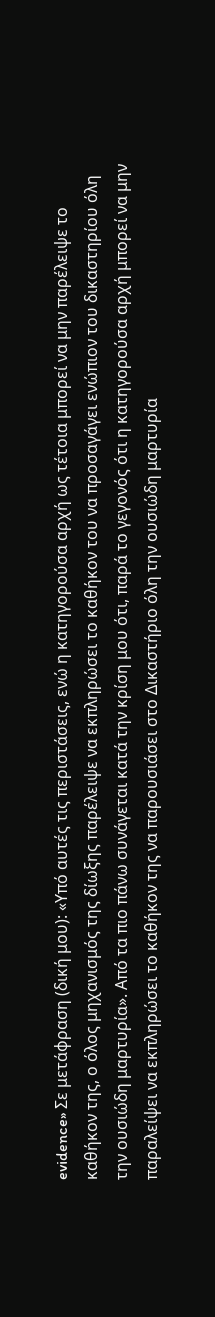evidence» Σε μετάφραση (δική μου): «Υπό αυτές τις περιστάσεις, ενώ η κατηγορούσα αρχή ως τέτοια μπορεί να μην παρέλειψε το καθήκον της, ο όλος μηχανισμός της δίωξης παρέλειψε να εκπληρώσει το καθήκον του να προσαγάγει ενώπιον του δικαστηρίου όλη την ουσιώδη μαρτυρία». Από τα πιο πάνω συνάγεται κατά την κρίση μου ότι, παρά το γεγονός ότι η κατηγορούσα αρχή μπορεί να μην παραλείψει να εκπληρώσει το καθήκον της να παρουσιάσει στο Δικαστήριο όλη την ουσιώδη μαρτυρία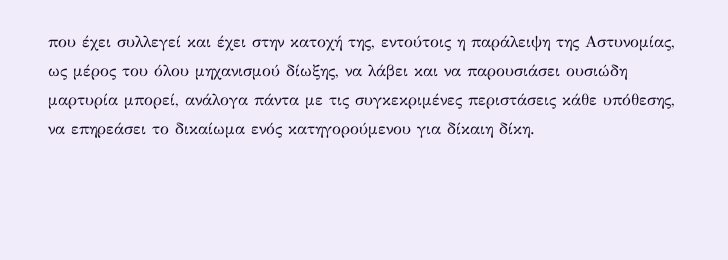που έχει συλλεγεί και έχει στην κατοχή της, εντούτοις η παράλειψη της Αστυνομίας, ως μέρος του όλου μηχανισμού δίωξης, να λάβει και να παρουσιάσει ουσιώδη μαρτυρία μπορεί, ανάλογα πάντα με τις συγκεκριμένες περιστάσεις κάθε υπόθεσης, να επηρεάσει το δικαίωμα ενός κατηγορούμενου για δίκαιη δίκη.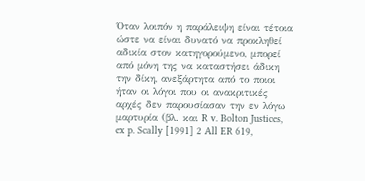Όταν λοιπόν η παράλειψη είναι τέτοια ώστε να είναι δυνατό να προκληθεί αδικία στον κατηγορούμενο, μπορεί από μόνη της να καταστήσει άδικη την δίκη, ανεξάρτητα από το ποιοι ήταν οι λόγοι που οι ανακριτικές αρχές δεν παρουσίασαν την εν λόγω μαρτυρία (βλ. και R v. Bolton Justices, ex p. Scally [1991] 2 All ER 619,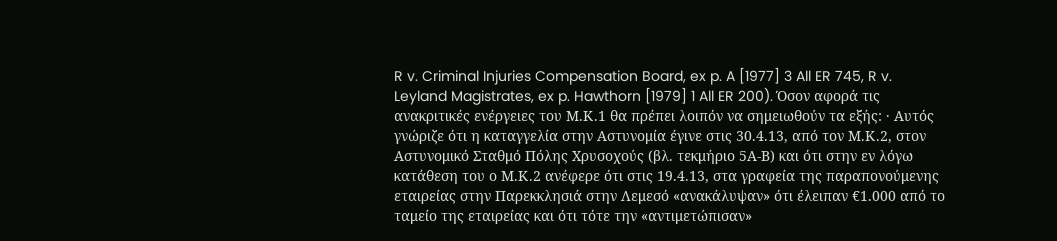R v. Criminal Injuries Compensation Board, ex p. A [1977] 3 All ER 745, R v. Leyland Magistrates, ex p. Hawthorn [1979] 1 All ER 200). Όσον αφορά τις ανακριτικές ενέργειες του Μ.Κ.1 θα πρέπει λοιπόν να σημειωθούν τα εξής: · Αυτός γνώριζε ότι η καταγγελία στην Αστυνομία έγινε στις 30.4.13, από τον Μ.Κ.2, στον Αστυνομικό Σταθμό Πόλης Χρυσοχούς (βλ. τεκμήριο 5Α-Β) και ότι στην εν λόγω κατάθεση του ο Μ.Κ.2 ανέφερε ότι στις 19.4.13, στα γραφεία της παραπονούμενης εταιρείας στην Παρεκκλησιά στην Λεμεσό «ανακάλυψαν» ότι έλειπαν €1.000 από το ταμείο της εταιρείας και ότι τότε την «αντιμετώπισαν»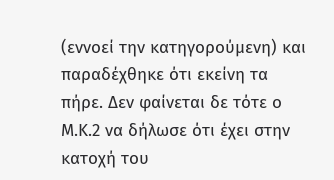(εννοεί την κατηγορούμενη) και παραδέχθηκε ότι εκείνη τα πήρε. Δεν φαίνεται δε τότε ο Μ.Κ.2 να δήλωσε ότι έχει στην κατοχή του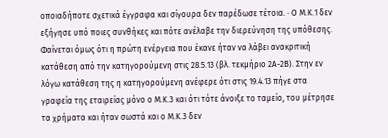οποιαδήποτε σχετικά έγγραφα και σίγουρα δεν παρέδωσε τέτοια. · Ο Μ.Κ.1 δεν εξήγησε υπό ποιες συνθήκες και πότε ανέλαβε την διερεύνηση της υπόθεσης. Φαίνεται όμως ότι η πρώτη ενέργεια που έκανε ήταν να λάβει ανακριτική κατάθεση από την κατηγορούμενη στις 28.5.13 (βλ. τεκμήριο 2Α-2Β). Στην εν λόγω κατάθεση της η κατηγορούμενη ανέφερε ότι στις 19.4.13 πήγε στα γραφεία της εταιρείας μόνο ο Μ.Κ.3 και ότι τότε άνοιξε το ταμείο, του μέτρησε τα χρήματα και ήταν σωστά και ο Μ.Κ.3 δεν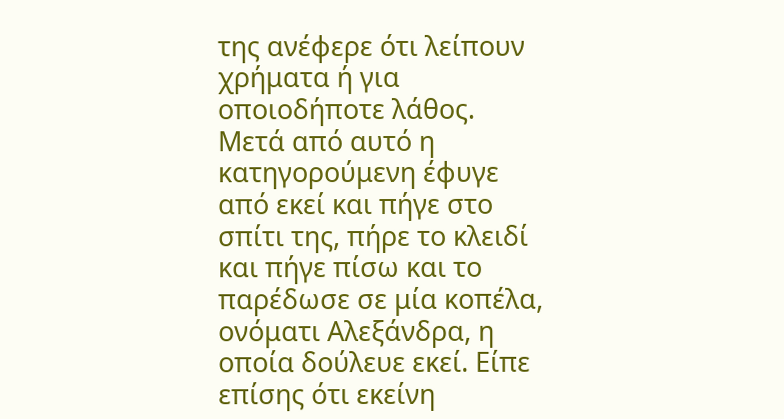της ανέφερε ότι λείπουν χρήματα ή για οποιοδήποτε λάθος. Μετά από αυτό η κατηγορούμενη έφυγε από εκεί και πήγε στο σπίτι της, πήρε το κλειδί και πήγε πίσω και το παρέδωσε σε μία κοπέλα, ονόματι Αλεξάνδρα, η οποία δούλευε εκεί. Είπε επίσης ότι εκείνη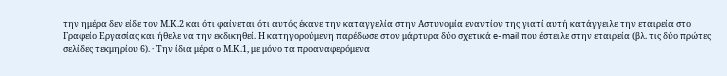την ημέρα δεν είδε τον Μ.Κ.2 και ότι φαίνεται ότι αυτός έκανε την καταγγελία στην Αστυνομία εναντίον της γιατί αυτή κατάγγειλε την εταιρεία στο Γραφείο Εργασίας και ήθελε να την εκδικηθεί. Η κατηγορούμενη παρέδωσε στον μάρτυρα δύο σχετικά e-mail που έστειλε στην εταιρεία (βλ. τις δύο πρώτες σελίδες τεκμηρίου 6). · Την ίδια μέρα ο Μ.Κ.1, με μόνο τα προαναφερόμενα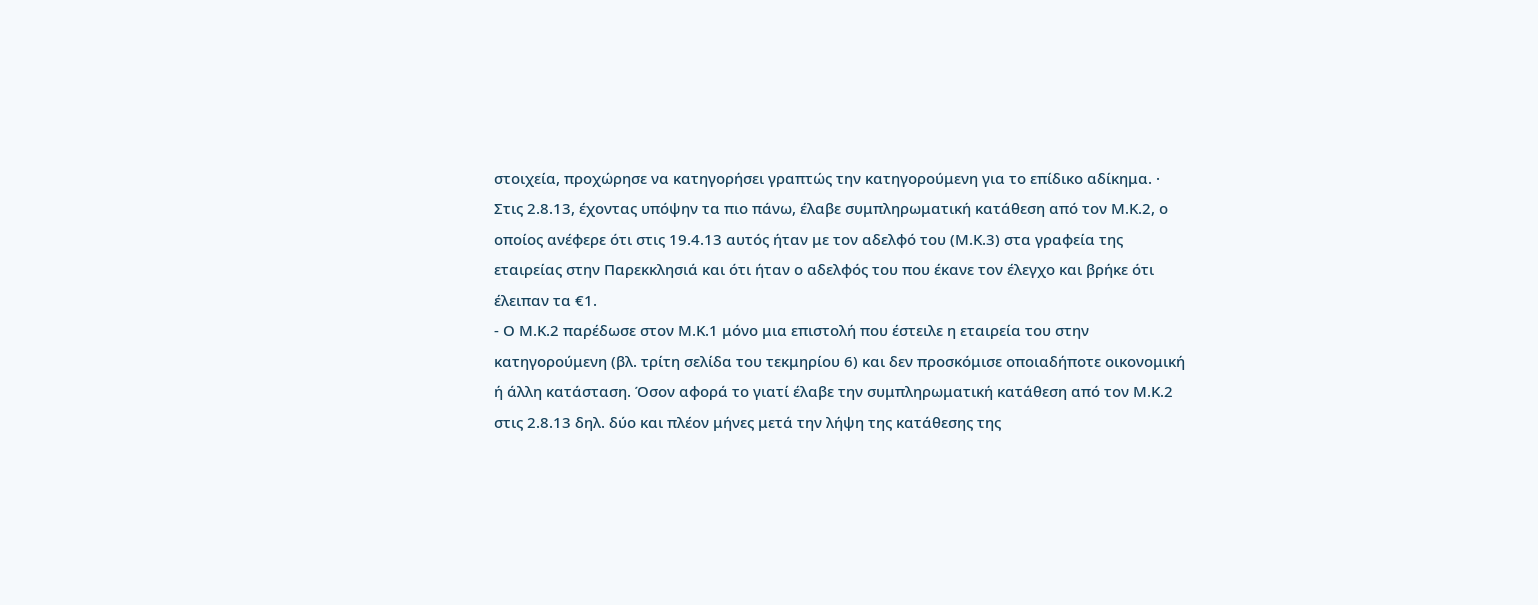στοιχεία, προχώρησε να κατηγορήσει γραπτώς την κατηγορούμενη για το επίδικο αδίκημα. · Στις 2.8.13, έχοντας υπόψην τα πιο πάνω, έλαβε συμπληρωματική κατάθεση από τον Μ.Κ.2, ο οποίος ανέφερε ότι στις 19.4.13 αυτός ήταν με τον αδελφό του (Μ.Κ.3) στα γραφεία της εταιρείας στην Παρεκκλησιά και ότι ήταν ο αδελφός του που έκανε τον έλεγχο και βρήκε ότι έλειπαν τα €1.
- Ο Μ.Κ.2 παρέδωσε στον Μ.Κ.1 μόνο μια επιστολή που έστειλε η εταιρεία του στην κατηγορούμενη (βλ. τρίτη σελίδα του τεκμηρίου 6) και δεν προσκόμισε οποιαδήποτε οικονομική ή άλλη κατάσταση. Όσον αφορά το γιατί έλαβε την συμπληρωματική κατάθεση από τον Μ.Κ.2 στις 2.8.13 δηλ. δύο και πλέον μήνες μετά την λήψη της κατάθεσης της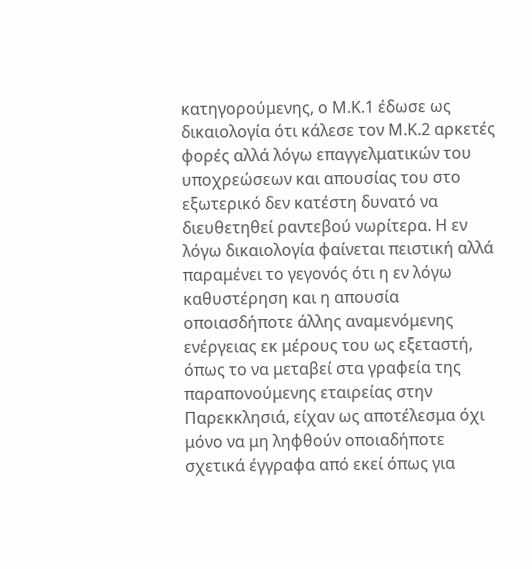κατηγορούμενης, ο Μ.Κ.1 έδωσε ως δικαιολογία ότι κάλεσε τον Μ.Κ.2 αρκετές φορές αλλά λόγω επαγγελματικών του υποχρεώσεων και απουσίας του στο εξωτερικό δεν κατέστη δυνατό να διευθετηθεί ραντεβού νωρίτερα. Η εν λόγω δικαιολογία φαίνεται πειστική αλλά παραμένει το γεγονός ότι η εν λόγω καθυστέρηση και η απουσία οποιασδήποτε άλλης αναμενόμενης ενέργειας εκ μέρους του ως εξεταστή, όπως το να μεταβεί στα γραφεία της παραπονούμενης εταιρείας στην Παρεκκλησιά, είχαν ως αποτέλεσμα όχι μόνο να μη ληφθούν οποιαδήποτε σχετικά έγγραφα από εκεί όπως για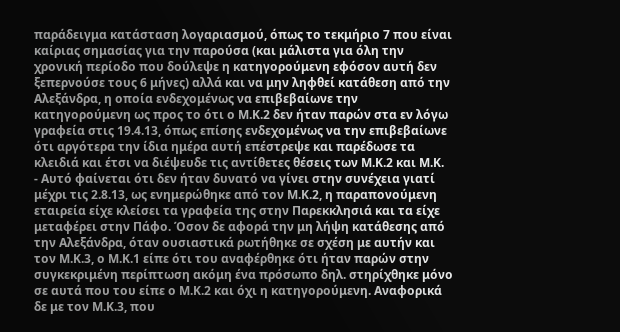παράδειγμα κατάσταση λογαριασμού, όπως το τεκμήριο 7 που είναι καίριας σημασίας για την παρούσα (και μάλιστα για όλη την χρονική περίοδο που δούλεψε η κατηγορούμενη εφόσον αυτή δεν ξεπερνούσε τους 6 μήνες) αλλά και να μην ληφθεί κατάθεση από την Αλεξάνδρα, η οποία ενδεχομένως να επιβεβαίωνε την κατηγορούμενη ως προς το ότι ο Μ.Κ.2 δεν ήταν παρών στα εν λόγω γραφεία στις 19.4.13, όπως επίσης ενδεχομένως να την επιβεβαίωνε ότι αργότερα την ίδια ημέρα αυτή επέστρεψε και παρέδωσε τα κλειδιά και έτσι να διέψευδε τις αντίθετες θέσεις των Μ.Κ.2 και Μ.Κ.
- Αυτό φαίνεται ότι δεν ήταν δυνατό να γίνει στην συνέχεια γιατί μέχρι τις 2.8.13, ως ενημερώθηκε από τον Μ.Κ.2, η παραπονούμενη εταιρεία είχε κλείσει τα γραφεία της στην Παρεκκλησιά και τα είχε μεταφέρει στην Πάφο. Όσον δε αφορά την μη λήψη κατάθεσης από την Αλεξάνδρα, όταν ουσιαστικά ρωτήθηκε σε σχέση με αυτήν και τον Μ.Κ.3, ο Μ.Κ.1 είπε ότι του αναφέρθηκε ότι ήταν παρών στην συγκεκριμένη περίπτωση ακόμη ένα πρόσωπο δηλ. στηρίχθηκε μόνο σε αυτά που του είπε ο Μ.Κ.2 και όχι η κατηγορούμενη. Αναφορικά δε με τον Μ.Κ.3, που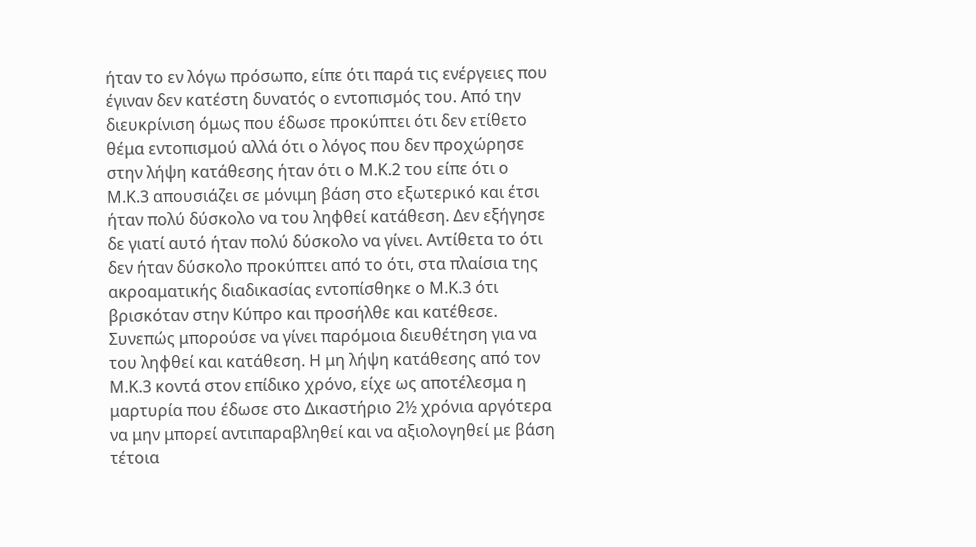ήταν το εν λόγω πρόσωπο, είπε ότι παρά τις ενέργειες που έγιναν δεν κατέστη δυνατός ο εντοπισμός του. Από την διευκρίνιση όμως που έδωσε προκύπτει ότι δεν ετίθετο θέμα εντοπισμού αλλά ότι ο λόγος που δεν προχώρησε στην λήψη κατάθεσης ήταν ότι ο Μ.Κ.2 του είπε ότι ο Μ.Κ.3 απουσιάζει σε μόνιμη βάση στο εξωτερικό και έτσι ήταν πολύ δύσκολο να του ληφθεί κατάθεση. Δεν εξήγησε δε γιατί αυτό ήταν πολύ δύσκολο να γίνει. Αντίθετα το ότι δεν ήταν δύσκολο προκύπτει από το ότι, στα πλαίσια της ακροαματικής διαδικασίας εντοπίσθηκε ο Μ.Κ.3 ότι βρισκόταν στην Κύπρο και προσήλθε και κατέθεσε. Συνεπώς μπορούσε να γίνει παρόμοια διευθέτηση για να του ληφθεί και κατάθεση. Η μη λήψη κατάθεσης από τον Μ.Κ.3 κοντά στον επίδικο χρόνο, είχε ως αποτέλεσμα η μαρτυρία που έδωσε στο Δικαστήριο 2½ χρόνια αργότερα να μην μπορεί αντιπαραβληθεί και να αξιολογηθεί με βάση τέτοια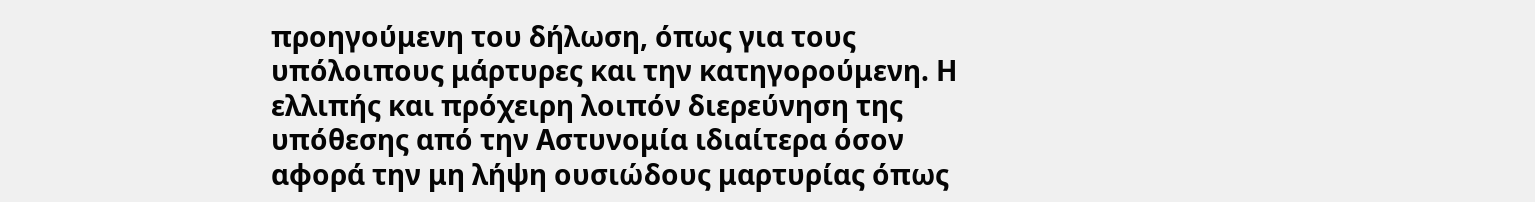προηγούμενη του δήλωση, όπως για τους υπόλοιπους μάρτυρες και την κατηγορούμενη. Η ελλιπής και πρόχειρη λοιπόν διερεύνηση της υπόθεσης από την Αστυνομία ιδιαίτερα όσον αφορά την μη λήψη ουσιώδους μαρτυρίας όπως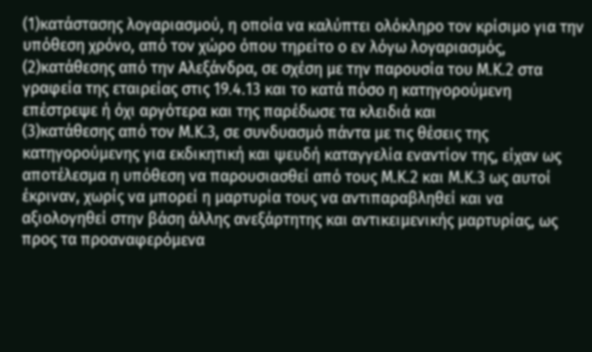(1)κατάστασης λογαριασμού, η οποία να καλύπτει ολόκληρο τον κρίσιμο για την υπόθεση χρόνο, από τον χώρο όπου τηρείτο ο εν λόγω λογαριασμός,
(2)κατάθεσης από την Αλεξάνδρα, σε σχέση με την παρουσία του Μ.Κ.2 στα γραφεία της εταιρείας στις 19.4.13 και το κατά πόσο η κατηγορούμενη επέστρεψε ή όχι αργότερα και της παρέδωσε τα κλειδιά και
(3)κατάθεσης από τον Μ.Κ.3, σε συνδυασμό πάντα με τις θέσεις της κατηγορούμενης για εκδικητική και ψευδή καταγγελία εναντίον της, είχαν ως αποτέλεσμα η υπόθεση να παρουσιασθεί από τους Μ.Κ.2 και Μ.Κ.3 ως αυτοί έκριναν, χωρίς να μπορεί η μαρτυρία τους να αντιπαραβληθεί και να αξιολογηθεί στην βάση άλλης ανεξάρτητης και αντικειμενικής μαρτυρίας, ως προς τα προαναφερόμενα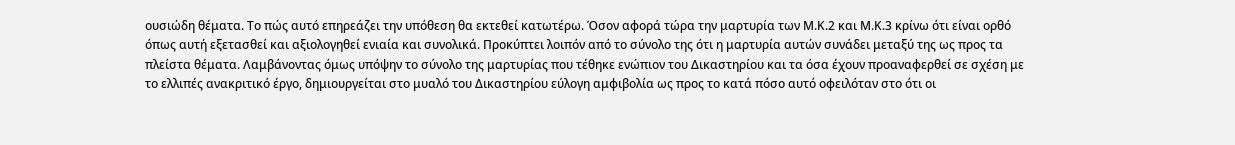ουσιώδη θέματα. Το πώς αυτό επηρεάζει την υπόθεση θα εκτεθεί κατωτέρω. Όσον αφορά τώρα την μαρτυρία των Μ.Κ.2 και Μ.Κ.3 κρίνω ότι είναι ορθό όπως αυτή εξετασθεί και αξιολογηθεί ενιαία και συνολικά. Προκύπτει λοιπόν από το σύνολο της ότι η μαρτυρία αυτών συνάδει μεταξύ της ως προς τα πλείστα θέματα. Λαμβάνοντας όμως υπόψην το σύνολο της μαρτυρίας που τέθηκε ενώπιον του Δικαστηρίου και τα όσα έχουν προαναφερθεί σε σχέση με το ελλιπές ανακριτικό έργο, δημιουργείται στο μυαλό του Δικαστηρίου εύλογη αμφιβολία ως προς το κατά πόσο αυτό οφειλόταν στο ότι οι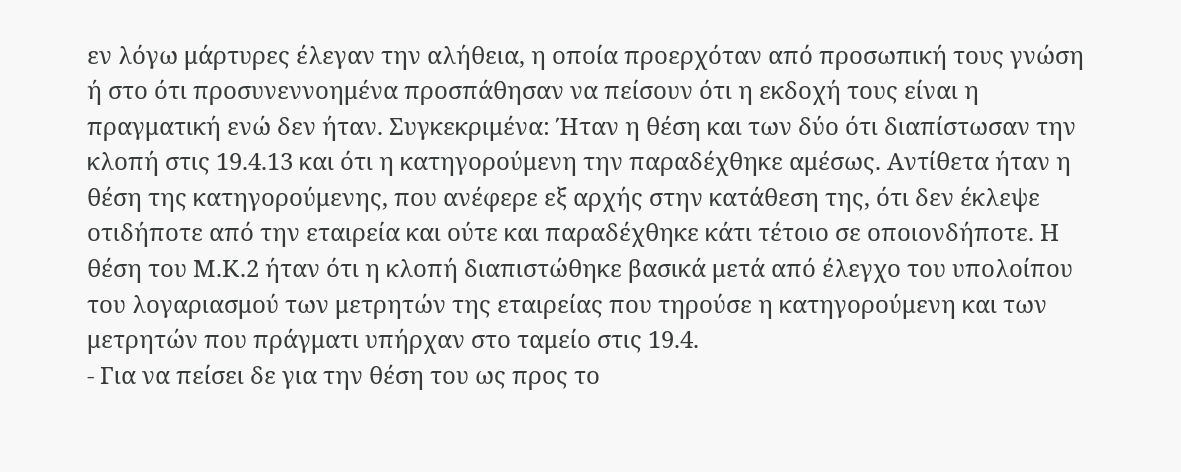εν λόγω μάρτυρες έλεγαν την αλήθεια, η οποία προερχόταν από προσωπική τους γνώση ή στο ότι προσυνεννοημένα προσπάθησαν να πείσουν ότι η εκδοχή τους είναι η πραγματική ενώ δεν ήταν. Συγκεκριμένα: Ήταν η θέση και των δύο ότι διαπίστωσαν την κλοπή στις 19.4.13 και ότι η κατηγορούμενη την παραδέχθηκε αμέσως. Αντίθετα ήταν η θέση της κατηγορούμενης, που ανέφερε εξ αρχής στην κατάθεση της, ότι δεν έκλεψε οτιδήποτε από την εταιρεία και ούτε και παραδέχθηκε κάτι τέτοιο σε οποιονδήποτε. Η θέση του Μ.Κ.2 ήταν ότι η κλοπή διαπιστώθηκε βασικά μετά από έλεγχο του υπολοίπου του λογαριασμού των μετρητών της εταιρείας που τηρούσε η κατηγορούμενη και των μετρητών που πράγματι υπήρχαν στο ταμείο στις 19.4.
- Για να πείσει δε για την θέση του ως προς το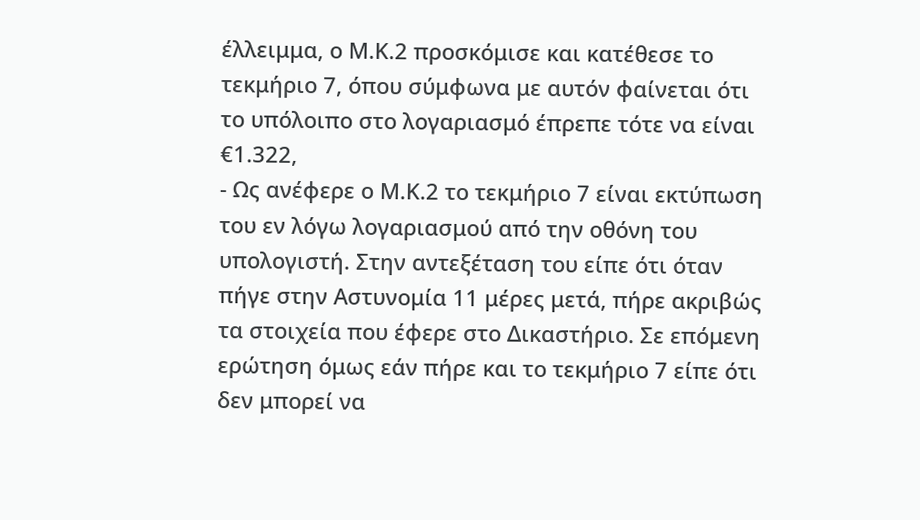έλλειμμα, ο Μ.Κ.2 προσκόμισε και κατέθεσε το τεκμήριο 7, όπου σύμφωνα με αυτόν φαίνεται ότι το υπόλοιπο στο λογαριασμό έπρεπε τότε να είναι €1.322,
- Ως ανέφερε ο Μ.Κ.2 το τεκμήριο 7 είναι εκτύπωση του εν λόγω λογαριασμού από την οθόνη του υπολογιστή. Στην αντεξέταση του είπε ότι όταν πήγε στην Αστυνομία 11 μέρες μετά, πήρε ακριβώς τα στοιχεία που έφερε στο Δικαστήριο. Σε επόμενη ερώτηση όμως εάν πήρε και το τεκμήριο 7 είπε ότι δεν μπορεί να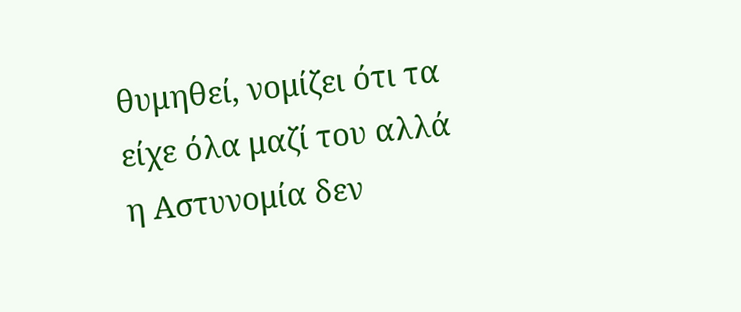θυμηθεί, νομίζει ότι τα είχε όλα μαζί του αλλά η Αστυνομία δεν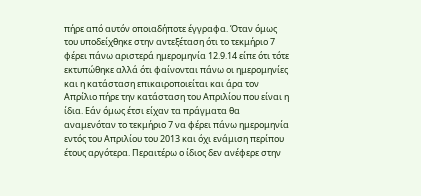πήρε από αυτόν οποιαδήποτε έγγραφα. Όταν όμως του υποδείχθηκε στην αντεξέταση ότι το τεκμήριο 7 φέρει πάνω αριστερά ημερομηνία 12.9.14 είπε ότι τότε εκτυπώθηκε αλλά ότι φαίνονται πάνω οι ημερομηνίες και η κατάσταση επικαιροποιείται και άρα τον Απρίλιο πήρε την κατάσταση του Απριλίου που είναι η ίδια. Εάν όμως έτσι είχαν τα πράγματα θα αναμενόταν το τεκμήριο 7 να φέρει πάνω ημερομηνία εντός του Απριλίου του 2013 και όχι ενάμιση περίπου έτους αργότερα. Περαιτέρω ο ίδιος δεν ανέφερε στην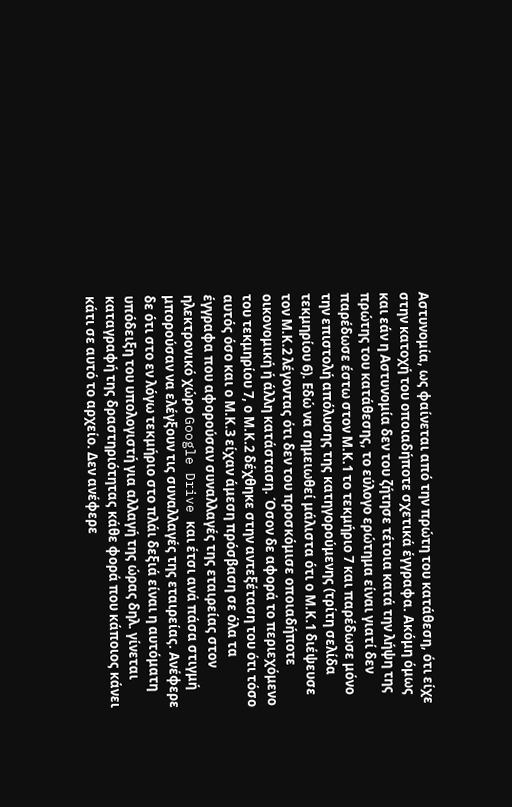Αστυνομία, ως φαίνεται από την πρώτη του κατάθεση, ότι είχε στην κατοχή του οποιαδήποτε σχετικά έγγραφα. Ακόμη όμως και εάν η Αστυνομία δεν του ζήτησε τέτοια κατά την λήψη της πρώτης του κατάθεσης, το εύλογο ερώτημα είναι γιατί δεν παρέδωσε έστω στον Μ.Κ.1 το τεκμήριο 7 και παρέδωσε μόνο την επιστολή απόλυσης της κατηγορούμενης (τρίτη σελίδα τεκμηρίου 6). Εδώ να σημειωθεί μάλιστα ότι ο Μ.Κ.1 διέψευσε τον Μ.Κ.2 λέγοντας ότι δεν του προσκόμισε οποιαδήποτε οικονομική ή άλλη κατάσταση. Όσον δε αφορά το περιεχόμενο του τεκμηρίου 7, ο Μ.Κ.2 δέχθηκε στην αντεξέταση του ότι τόσο αυτός όσο και ο Μ.Κ.3 είχαν άμεση πρόσβαση σε όλα τα έγγραφα που αφορούσαν συναλλαγές της εταιρείας στον ηλεκτρονικό χώρο Google Drive και έτσι ανά πάσα στιγμή μπορούσαν να ελέγξουν τις συναλλαγές της εταιρείας. Ανέφερε δε ότι στο εν λόγω τεκμήριο στο πλάι δεξιά είναι η αυτόματη υπόδειξη του υπολογιστή για αλλαγή της ώρας δηλ. γίνεται καταγραφή της δραστηριότητας κάθε φορά που κάποιος κάνει κάτι σε αυτό το αρχείο. Δεν ανέφερε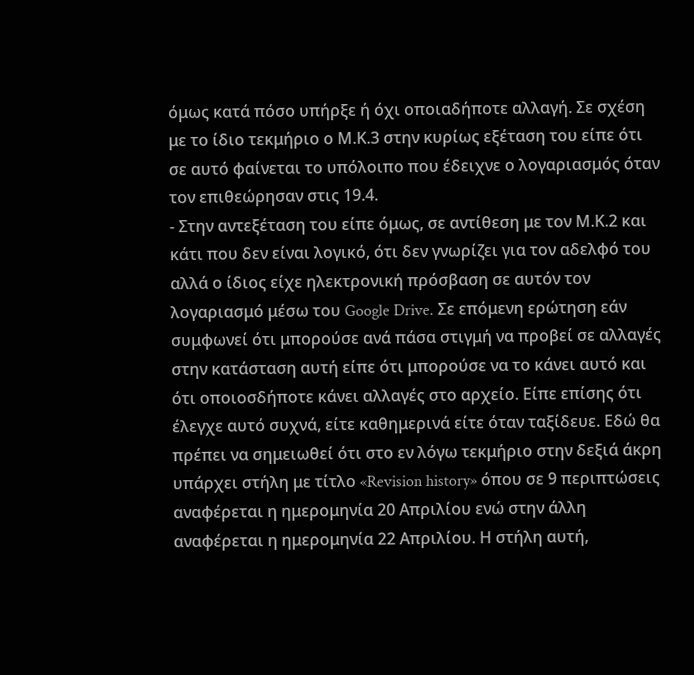όμως κατά πόσο υπήρξε ή όχι οποιαδήποτε αλλαγή. Σε σχέση με το ίδιο τεκμήριο ο Μ.Κ.3 στην κυρίως εξέταση του είπε ότι σε αυτό φαίνεται το υπόλοιπο που έδειχνε ο λογαριασμός όταν τον επιθεώρησαν στις 19.4.
- Στην αντεξέταση του είπε όμως, σε αντίθεση με τον Μ.Κ.2 και κάτι που δεν είναι λογικό, ότι δεν γνωρίζει για τον αδελφό του αλλά ο ίδιος είχε ηλεκτρονική πρόσβαση σε αυτόν τον λογαριασμό μέσω του Google Drive. Σε επόμενη ερώτηση εάν συμφωνεί ότι μπορούσε ανά πάσα στιγμή να προβεί σε αλλαγές στην κατάσταση αυτή είπε ότι μπορούσε να το κάνει αυτό και ότι οποιοσδήποτε κάνει αλλαγές στο αρχείο. Είπε επίσης ότι έλεγχε αυτό συχνά, είτε καθημερινά είτε όταν ταξίδευε. Εδώ θα πρέπει να σημειωθεί ότι στο εν λόγω τεκμήριο στην δεξιά άκρη υπάρχει στήλη με τίτλο «Revision history» όπου σε 9 περιπτώσεις αναφέρεται η ημερομηνία 20 Απριλίου ενώ στην άλλη αναφέρεται η ημερομηνία 22 Απριλίου. Η στήλη αυτή,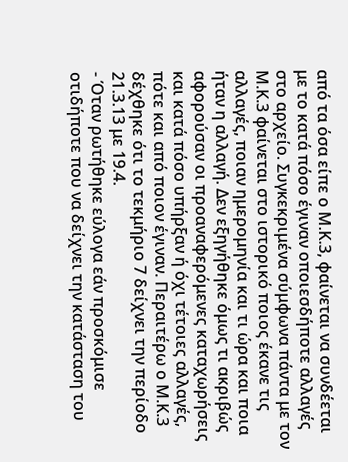από τα όσα είπε ο Μ.Κ.3, φαίνεται να συνδέεται με το κατά πόσο έγιναν οποιεσδήποτε αλλαγές στο αρχείο. Συγκεκριμένα σύμφωνα πάντα με τον Μ.Κ.3 φαίνεται στο ιστορικό ποιος έκανε τις αλλαγές, ποιαν ημερομηνία και τι ώρα και ποια ήταν η αλλαγή. Δεν εξηγήθηκε όμως τι ακριβώς αφορούσαν οι προαναφερόμενες καταχωρήσεις και κατά πόσο υπήρξαν ή όχι τέτοιες αλλαγές, πότε και από ποιον έγιναν. Περαιτέρω ο Μ.Κ.3 δέχθηκε ότι το τεκμήριο 7 δείχνει την περίοδο 21.3.13 με 19.4.
- Όταν ρωτήθηκε εύλογα εάν προσκόμισε οτιδήποτε που να δείχνει την κατάσταση του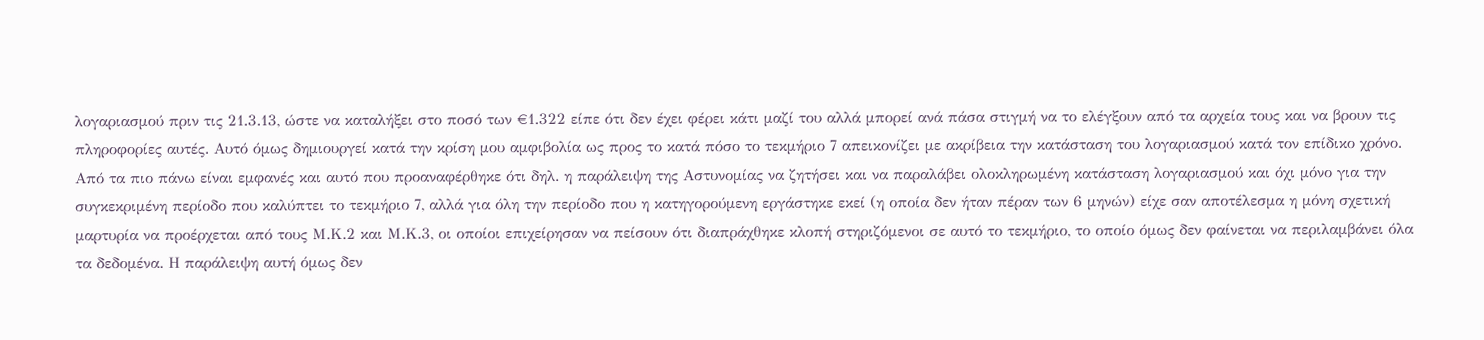λογαριασμού πριν τις 21.3.13, ώστε να καταλήξει στο ποσό των €1.322 είπε ότι δεν έχει φέρει κάτι μαζί του αλλά μπορεί ανά πάσα στιγμή να το ελέγξουν από τα αρχεία τους και να βρουν τις πληροφορίες αυτές. Αυτό όμως δημιουργεί κατά την κρίση μου αμφιβολία ως προς το κατά πόσο το τεκμήριο 7 απεικονίζει με ακρίβεια την κατάσταση του λογαριασμού κατά τον επίδικο χρόνο. Από τα πιο πάνω είναι εμφανές και αυτό που προαναφέρθηκε ότι δηλ. η παράλειψη της Αστυνομίας να ζητήσει και να παραλάβει ολοκληρωμένη κατάσταση λογαριασμού και όχι μόνο για την συγκεκριμένη περίοδο που καλύπτει το τεκμήριο 7, αλλά για όλη την περίοδο που η κατηγορούμενη εργάστηκε εκεί (η οποία δεν ήταν πέραν των 6 μηνών) είχε σαν αποτέλεσμα η μόνη σχετική μαρτυρία να προέρχεται από τους Μ.Κ.2 και Μ.Κ.3, οι οποίοι επιχείρησαν να πείσουν ότι διαπράχθηκε κλοπή στηριζόμενοι σε αυτό το τεκμήριο, το οποίο όμως δεν φαίνεται να περιλαμβάνει όλα τα δεδομένα. Η παράλειψη αυτή όμως δεν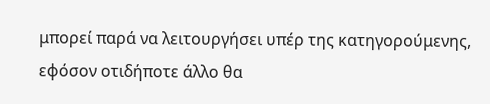μπορεί παρά να λειτουργήσει υπέρ της κατηγορούμενης, εφόσον οτιδήποτε άλλο θα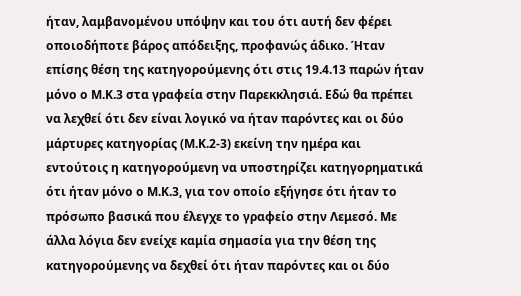ήταν, λαμβανομένου υπόψην και του ότι αυτή δεν φέρει οποιοδήποτε βάρος απόδειξης, προφανώς άδικο. Ήταν επίσης θέση της κατηγορούμενης ότι στις 19.4.13 παρών ήταν μόνο ο Μ.Κ.3 στα γραφεία στην Παρεκκλησιά. Εδώ θα πρέπει να λεχθεί ότι δεν είναι λογικό να ήταν παρόντες και οι δύο μάρτυρες κατηγορίας (Μ.Κ.2-3) εκείνη την ημέρα και εντούτοις η κατηγορούμενη να υποστηρίζει κατηγορηματικά ότι ήταν μόνο ο Μ.Κ.3, για τον οποίο εξήγησε ότι ήταν το πρόσωπο βασικά που έλεγχε το γραφείο στην Λεμεσό. Με άλλα λόγια δεν ενείχε καμία σημασία για την θέση της κατηγορούμενης να δεχθεί ότι ήταν παρόντες και οι δύο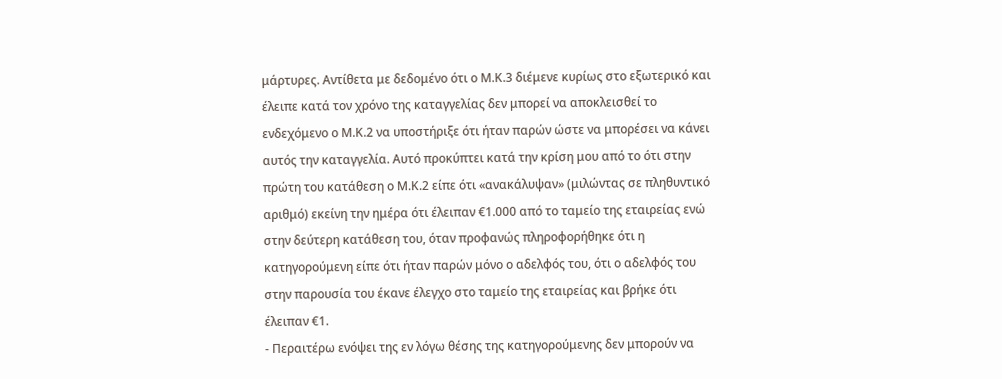μάρτυρες. Αντίθετα με δεδομένο ότι ο Μ.Κ.3 διέμενε κυρίως στο εξωτερικό και έλειπε κατά τον χρόνο της καταγγελίας δεν μπορεί να αποκλεισθεί το ενδεχόμενο ο Μ.Κ.2 να υποστήριξε ότι ήταν παρών ώστε να μπορέσει να κάνει αυτός την καταγγελία. Αυτό προκύπτει κατά την κρίση μου από το ότι στην πρώτη του κατάθεση ο Μ.Κ.2 είπε ότι «ανακάλυψαν» (μιλώντας σε πληθυντικό αριθμό) εκείνη την ημέρα ότι έλειπαν €1.000 από το ταμείο της εταιρείας ενώ στην δεύτερη κατάθεση του, όταν προφανώς πληροφορήθηκε ότι η κατηγορούμενη είπε ότι ήταν παρών μόνο ο αδελφός του, ότι ο αδελφός του στην παρουσία του έκανε έλεγχο στο ταμείο της εταιρείας και βρήκε ότι έλειπαν €1.
- Περαιτέρω ενόψει της εν λόγω θέσης της κατηγορούμενης δεν μπορούν να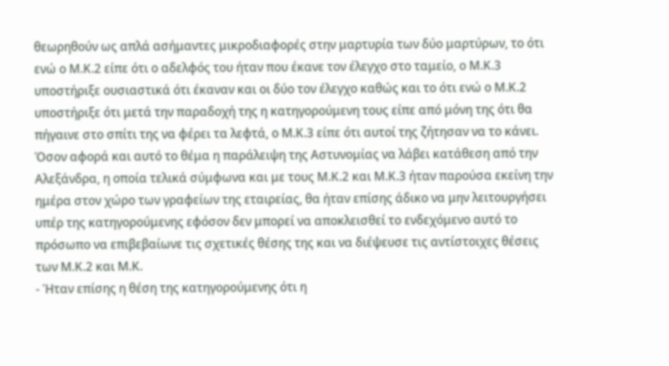θεωρηθούν ως απλά ασήμαντες μικροδιαφορές στην μαρτυρία των δύο μαρτύρων, το ότι ενώ ο Μ.Κ.2 είπε ότι ο αδελφός του ήταν που έκανε τον έλεγχο στο ταμείο, ο Μ.Κ.3 υποστήριξε ουσιαστικά ότι έκαναν και οι δύο τον έλεγχο καθώς και το ότι ενώ ο Μ.Κ.2 υποστήριξε ότι μετά την παραδοχή της η κατηγορούμενη τους είπε από μόνη της ότι θα πήγαινε στο σπίτι της να φέρει τα λεφτά, ο Μ.Κ.3 είπε ότι αυτοί της ζήτησαν να το κάνει. Όσον αφορά και αυτό το θέμα η παράλειψη της Αστυνομίας να λάβει κατάθεση από την Αλεξάνδρα, η οποία τελικά σύμφωνα και με τους Μ.Κ.2 και Μ.Κ.3 ήταν παρούσα εκείνη την ημέρα στον χώρο των γραφείων της εταιρείας, θα ήταν επίσης άδικο να μην λειτουργήσει υπέρ της κατηγορούμενης εφόσον δεν μπορεί να αποκλεισθεί το ενδεχόμενο αυτό το πρόσωπο να επιβεβαίωνε τις σχετικές θέσης της και να διέψευσε τις αντίστοιχες θέσεις των Μ.Κ.2 και Μ.Κ.
- Ήταν επίσης η θέση της κατηγορούμενης ότι η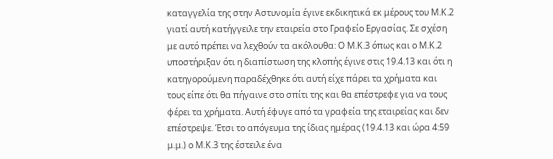καταγγελία της στην Αστυνομία έγινε εκδικητικά εκ μέρους του Μ.Κ.2 γιατί αυτή κατήγγειλε την εταιρεία στο Γραφείο Εργασίας. Σε σχέση με αυτό πρέπει να λεχθούν τα ακόλουθα: Ο Μ.Κ.3 όπως και ο Μ.Κ.2 υποστήριξαν ότι η διαπίστωση της κλοπής έγινε στις 19.4.13 και ότι η κατηγορούμενη παραδέχθηκε ότι αυτή είχε πάρει τα χρήματα και τους είπε ότι θα πήγαινε στο σπίτι της και θα επέστρεφε για να τους φέρει τα χρήματα. Αυτή έφυγε από τα γραφεία της εταιρείας και δεν επέστρεψε. Έτσι το απόγευμα της ίδιας ημέρας (19.4.13 και ώρα 4:59 μ.μ.) ο Μ.Κ.3 της έστειλε ένα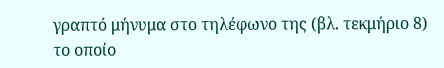γραπτό μήνυμα στο τηλέφωνο της (βλ. τεκμήριο 8) το οποίο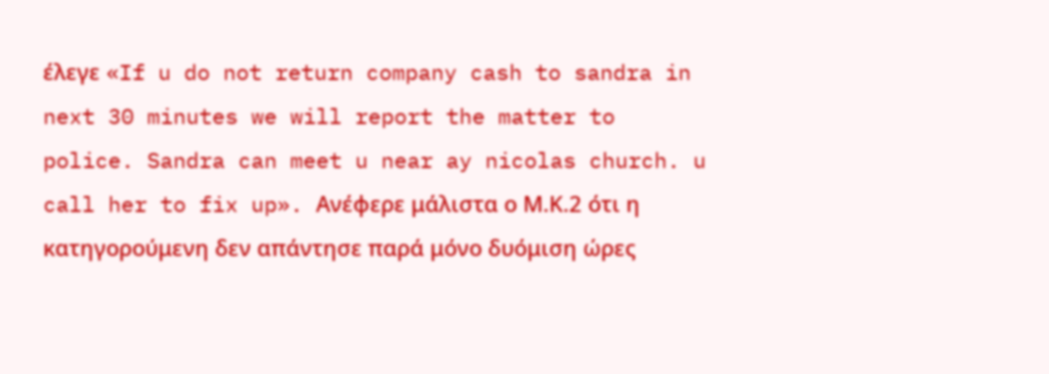έλεγε «If u do not return company cash to sandra in next 30 minutes we will report the matter to police. Sandra can meet u near ay nicolas church. u call her to fix up». Ανέφερε μάλιστα ο Μ.Κ.2 ότι η κατηγορούμενη δεν απάντησε παρά μόνο δυόμιση ώρες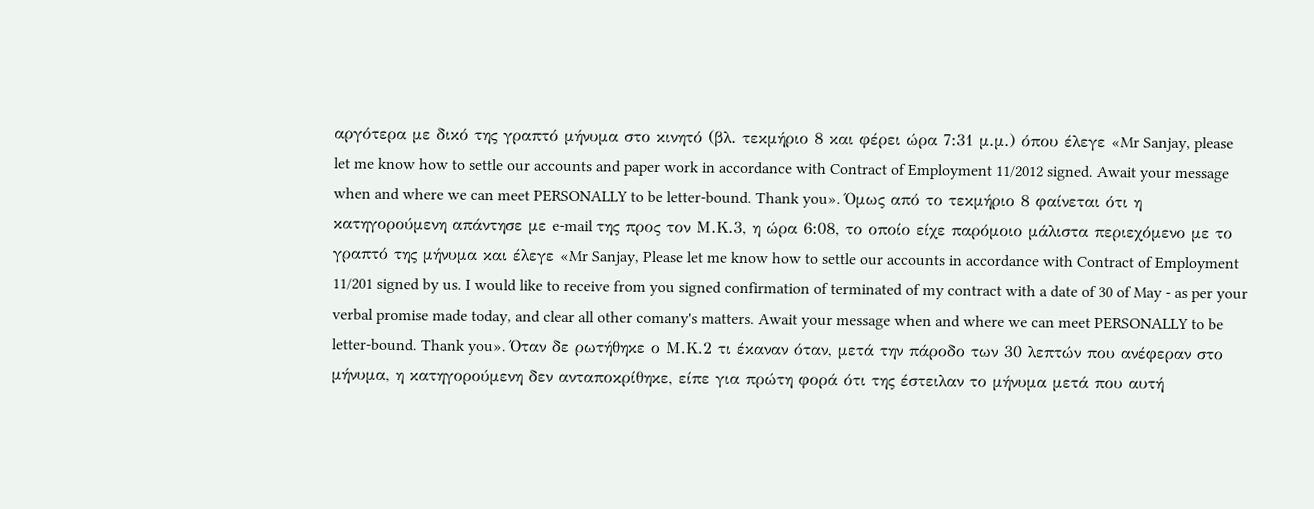αργότερα με δικό της γραπτό μήνυμα στο κινητό (βλ. τεκμήριο 8 και φέρει ώρα 7:31 μ.μ.) όπου έλεγε «Mr Sanjay, please let me know how to settle our accounts and paper work in accordance with Contract of Employment 11/2012 signed. Await your message when and where we can meet PERSONALLY to be letter-bound. Thank you». Όμως από το τεκμήριο 8 φαίνεται ότι η κατηγορούμενη απάντησε με e-mail της προς τον Μ.Κ.3, η ώρα 6:08, το οποίο είχε παρόμοιο μάλιστα περιεχόμενο με το γραπτό της μήνυμα και έλεγε «Mr Sanjay, Please let me know how to settle our accounts in accordance with Contract of Employment 11/201 signed by us. I would like to receive from you signed confirmation of terminated of my contract with a date of 30 of May - as per your verbal promise made today, and clear all other comany's matters. Await your message when and where we can meet PERSONALLY to be letter-bound. Thank you». Όταν δε ρωτήθηκε ο Μ.Κ.2 τι έκαναν όταν, μετά την πάροδο των 30 λεπτών που ανέφεραν στο μήνυμα, η κατηγορούμενη δεν ανταποκρίθηκε, είπε για πρώτη φορά ότι της έστειλαν το μήνυμα μετά που αυτή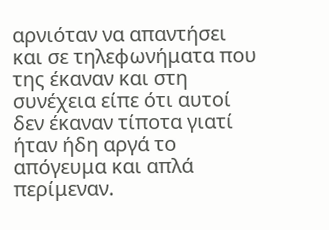αρνιόταν να απαντήσει και σε τηλεφωνήματα που της έκαναν και στη συνέχεια είπε ότι αυτοί δεν έκαναν τίποτα γιατί ήταν ήδη αργά το απόγευμα και απλά περίμεναν.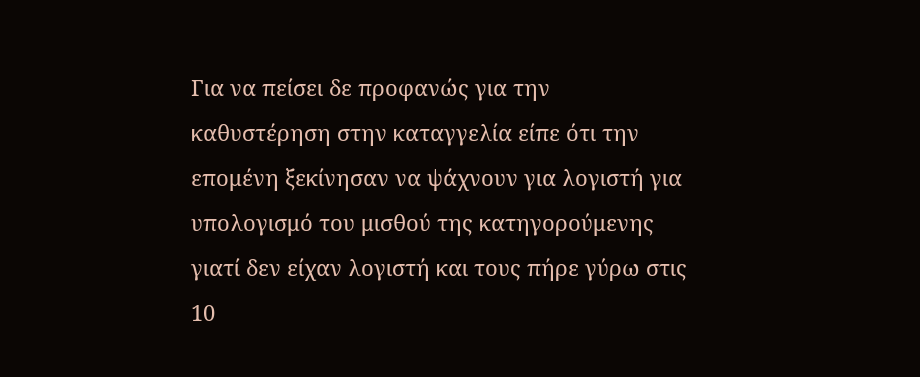Για να πείσει δε προφανώς για την καθυστέρηση στην καταγγελία είπε ότι την επομένη ξεκίνησαν να ψάχνουν για λογιστή για υπολογισμό του μισθού της κατηγορούμενης γιατί δεν είχαν λογιστή και τους πήρε γύρω στις 10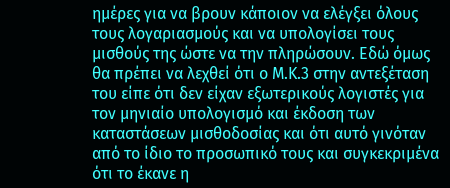ημέρες για να βρουν κάποιον να ελέγξει όλους τους λογαριασμούς και να υπολογίσει τους μισθούς της ώστε να την πληρώσουν. Εδώ όμως θα πρέπει να λεχθεί ότι ο Μ.Κ.3 στην αντεξέταση του είπε ότι δεν είχαν εξωτερικούς λογιστές για τον μηνιαίο υπολογισμό και έκδοση των καταστάσεων μισθοδοσίας και ότι αυτό γινόταν από το ίδιο το προσωπικό τους και συγκεκριμένα ότι το έκανε η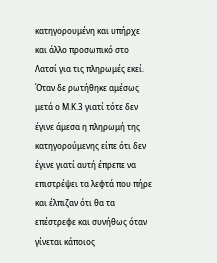κατηγορουμένη και υπήρχε και άλλο προσωπικό στο Λατσί για τις πληρωμές εκεί. Όταν δε ρωτήθηκε αμέσως μετά ο Μ.Κ.3 γιατί τότε δεν έγινε άμεσα η πληρωμή της κατηγορούμενης είπε ότι δεν έγινε γιατί αυτή έπρεπε να επιστρέψει τα λεφτά που πήρε και έλπιζαν ότι θα τα επέστρεφε και συνήθως όταν γίνεται κάποιος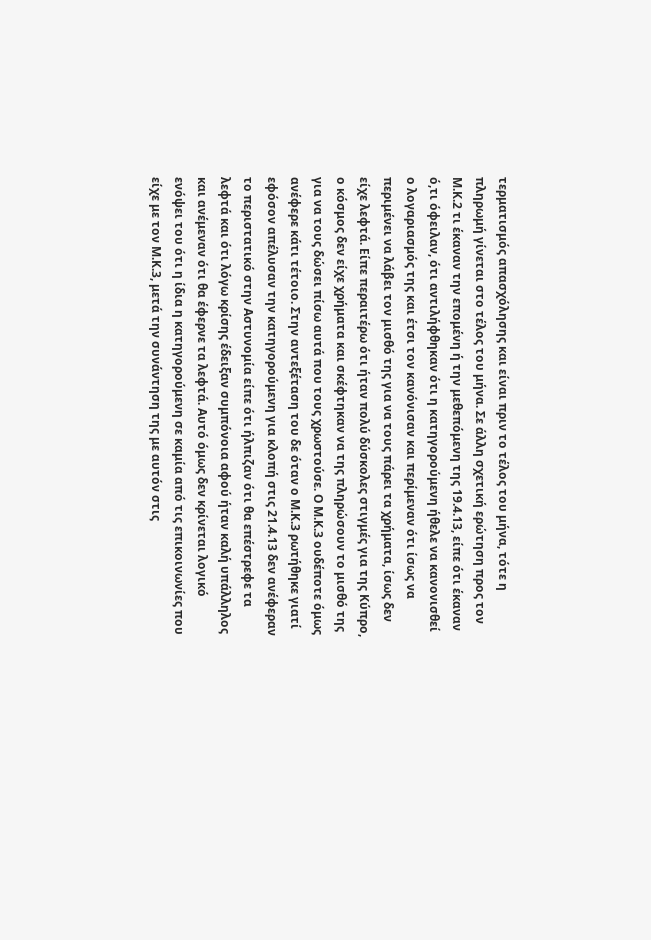τερματισμός απασχόλησης και είναι πριν το τέλος του μήνα, τότε η πληρωμή γίνεται στο τέλος του μήνα. Σε άλλη σχετική ερώτηση προς τον Μ.Κ.2 τι έκαναν την επομένη ή την μεθεπόμενη της 19.4.13, είπε ότι έκαναν ό,τι όφειλαν, ότι αντιλήφθηκαν ότι η κατηγορούμενη ήθελε να κανονισθεί ο λογαριασμός της και έτσι τον κανόνισαν και περίμεναν ότι ίσως να περιμένει να λάβει τον μισθό της για να τους πάρει τα χρήματα, ίσως δεν είχε λεφτά. Είπε περαιτέρω ότι ήταν πολύ δύσκολες στιγμές για της Κύπρο, ο κόσμος δεν είχε χρήματα και σκέφτηκαν να της πληρώσουν το μισθό της για να τους δώσει πίσω αυτά που τους χρωστούσε. Ο Μ.Κ.3 ουδέποτε όμως ανέφερε κάτι τέτοιο. Στην αντεξέταση του δε όταν ο Μ.Κ.3 ρωτήθηκε γιατί εφόσον απέλυσαν την κατηγορούμενη για κλοπή στις 21.4.13 δεν ανέφεραν το περιστατικό στην Αστυνομία είπε ότι ήλπιζαν ότι θα επέστρεφε τα λεφτά και ότι λόγω κρίσης έδειξαν συμπόνοια αφού ήταν καλή υπάλληλος και ανέμεναν ότι θα έφερνε τα λεφτά. Αυτό όμως δεν κρίνεται λογικό ενόψει του ότι η ίδια η κατηγορούμενη σε καμία από τις επικοινωνίες που είχε με τον Μ.Κ.3, μετά την συνάντηση της με αυτόν στις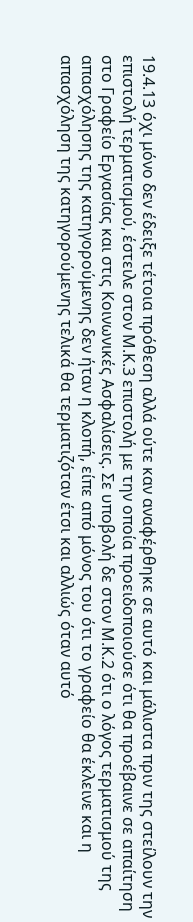19.4.13 όχι μόνο δεν έδειξε τέτοια πρόθεση αλλά ούτε καν αναφέρθηκε σε αυτό και μάλιστα πριν της στείλουν την επιστολή τερματισμού, έστειλε στον Μ.Κ.3 επιστολή με την οποία προειδοποιούσε ότι θα προέβαινε σε απαίτηση στο Γραφείο Εργασίας και στις Κοινωνικές Ασφαλίσεις. Σε υποβολή δε στον Μ.Κ.2 ότι ο λόγος τερματισμού της απασχόλησης της κατηγορούμενης δεν ήταν η κλοπή, είπε από μόνος του ότι το γραφείο θα έκλεινε και η απασχόληση της κατηγορούμενης τελικά θα τερματιζόταν έτσι και αλλιώς όταν αυτό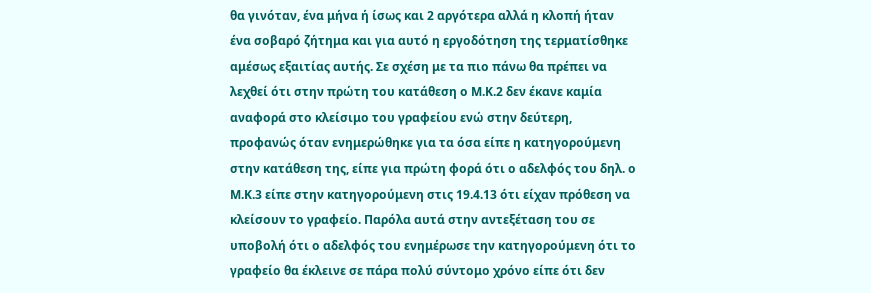θα γινόταν, ένα μήνα ή ίσως και 2 αργότερα αλλά η κλοπή ήταν ένα σοβαρό ζήτημα και για αυτό η εργοδότηση της τερματίσθηκε αμέσως εξαιτίας αυτής. Σε σχέση με τα πιο πάνω θα πρέπει να λεχθεί ότι στην πρώτη του κατάθεση ο Μ.Κ.2 δεν έκανε καμία αναφορά στο κλείσιμο του γραφείου ενώ στην δεύτερη, προφανώς όταν ενημερώθηκε για τα όσα είπε η κατηγορούμενη στην κατάθεση της, είπε για πρώτη φορά ότι ο αδελφός του δηλ. ο Μ.Κ.3 είπε στην κατηγορούμενη στις 19.4.13 ότι είχαν πρόθεση να κλείσουν το γραφείο. Παρόλα αυτά στην αντεξέταση του σε υποβολή ότι ο αδελφός του ενημέρωσε την κατηγορούμενη ότι το γραφείο θα έκλεινε σε πάρα πολύ σύντομο χρόνο είπε ότι δεν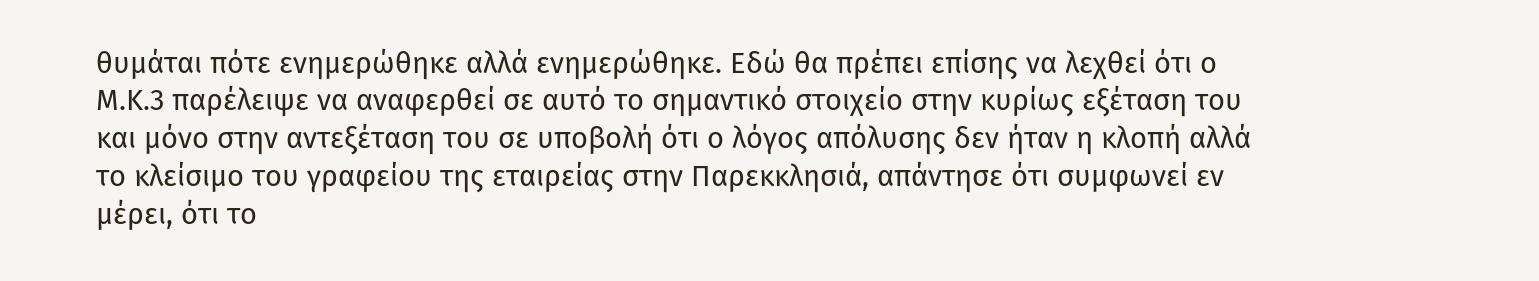θυμάται πότε ενημερώθηκε αλλά ενημερώθηκε. Εδώ θα πρέπει επίσης να λεχθεί ότι ο Μ.Κ.3 παρέλειψε να αναφερθεί σε αυτό το σημαντικό στοιχείο στην κυρίως εξέταση του και μόνο στην αντεξέταση του σε υποβολή ότι ο λόγος απόλυσης δεν ήταν η κλοπή αλλά το κλείσιμο του γραφείου της εταιρείας στην Παρεκκλησιά, απάντησε ότι συμφωνεί εν μέρει, ότι το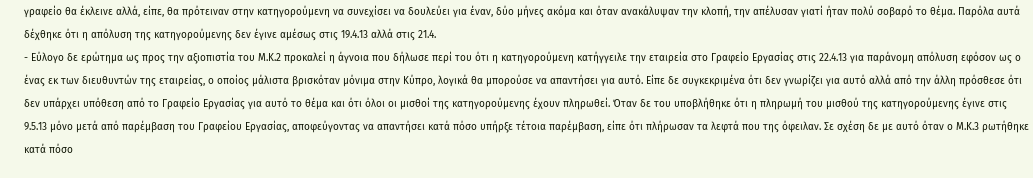γραφείο θα έκλεινε αλλά, είπε, θα πρότειναν στην κατηγορούμενη να συνεχίσει να δουλεύει για έναν, δύο μήνες ακόμα και όταν ανακάλυψαν την κλοπή, την απέλυσαν γιατί ήταν πολύ σοβαρό το θέμα. Παρόλα αυτά δέχθηκε ότι η απόλυση της κατηγορούμενης δεν έγινε αμέσως στις 19.4.13 αλλά στις 21.4.
- Εύλογο δε ερώτημα ως προς την αξιοπιστία του Μ.Κ.2 προκαλεί η άγνοια που δήλωσε περί του ότι η κατηγορούμενη κατήγγειλε την εταιρεία στο Γραφείο Εργασίας στις 22.4.13 για παράνομη απόλυση εφόσον ως ο ένας εκ των διευθυντών της εταιρείας, ο οποίος μάλιστα βρισκόταν μόνιμα στην Κύπρο, λογικά θα μπορούσε να απαντήσει για αυτό. Είπε δε συγκεκριμένα ότι δεν γνωρίζει για αυτό αλλά από την άλλη πρόσθεσε ότι δεν υπάρχει υπόθεση από το Γραφείο Εργασίας για αυτό το θέμα και ότι όλοι οι μισθοί της κατηγορούμενης έχουν πληρωθεί. Όταν δε του υποβλήθηκε ότι η πληρωμή του μισθού της κατηγορούμενης έγινε στις 9.5.13 μόνο μετά από παρέμβαση του Γραφείου Εργασίας, αποφεύγοντας να απαντήσει κατά πόσο υπήρξε τέτοια παρέμβαση, είπε ότι πλήρωσαν τα λεφτά που της όφειλαν. Σε σχέση δε με αυτό όταν ο Μ.Κ.3 ρωτήθηκε κατά πόσο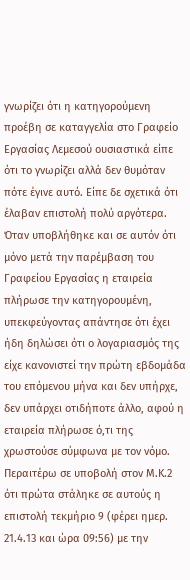γνωρίζει ότι η κατηγορούμενη προέβη σε καταγγελία στο Γραφείο Εργασίας Λεμεσού ουσιαστικά είπε ότι το γνωρίζει αλλά δεν θυμόταν πότε έγινε αυτό. Είπε δε σχετικά ότι έλαβαν επιστολή πολύ αργότερα. Όταν υποβλήθηκε και σε αυτόν ότι μόνο μετά την παρέμβαση του Γραφείου Εργασίας η εταιρεία πλήρωσε την κατηγορουμένη, υπεκφεύγοντας απάντησε ότι έχει ήδη δηλώσει ότι ο λογαριασμός της είχε κανονιστεί την πρώτη εβδομάδα του επόμενου μήνα και δεν υπήρχε, δεν υπάρχει οτιδήποτε άλλο, αφού η εταιρεία πλήρωσε ό,τι της χρωστούσε σύμφωνα με τον νόμο. Περαιτέρω σε υποβολή στον Μ.Κ.2 ότι πρώτα στάληκε σε αυτούς η επιστολή τεκμήριο 9 (φέρει ημερ. 21.4.13 και ώρα 09:56) με την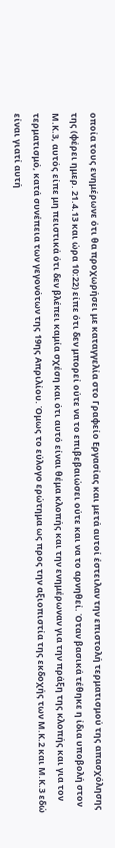οποία τους ενημέρωνε ότι θα προχωρήσει με καταγγελία στο Γραφείο Εργασίας και μετά αυτοί έστειλαν την επιστολή τερματισμού της απασχόλησης της (φέρει ημερ. 21.4.13 και ώρα 10:22) είπε ότι δεν μπορεί ούτε να το επιβεβαιώσει ούτε και να το αρνηθεί. Όταν βασικά τέθηκε η ίδια υποβολή στον Μ.Κ.3, αυτός είπε μη πειστικά ότι δεν βλέπει καμία σχέση και ότι αυτό είναι θέμα κλοπής και την ενημέρωναν για την πράξη της κλοπής και για τον τερματισμό, κατά συνέπεια των γεγονότων της 19ης Απριλίου. Όμως το εύλογο ερώτημα ως προς την αξιοπιστία της εκδοχής των Μ.Κ.2 και Μ.Κ.3 εδώ είναι γιατί αυτή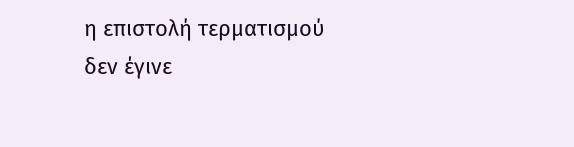η επιστολή τερματισμού δεν έγινε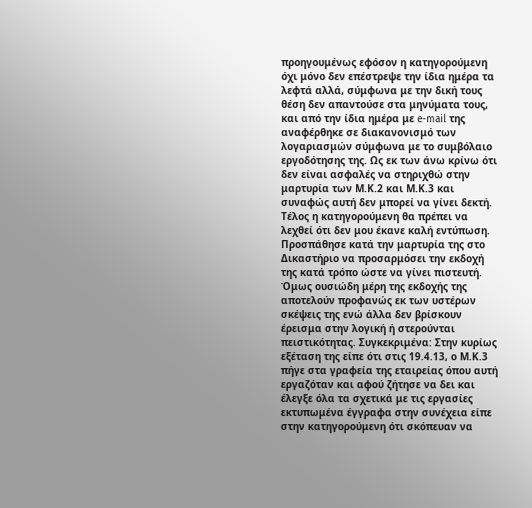προηγουμένως εφόσον η κατηγορούμενη όχι μόνο δεν επέστρεψε την ίδια ημέρα τα λεφτά αλλά, σύμφωνα με την δική τους θέση δεν απαντούσε στα μηνύματα τους, και από την ίδια ημέρα με e-mail της αναφέρθηκε σε διακανονισμό των λογαριασμών σύμφωνα με το συμβόλαιο εργοδότησης της. Ως εκ των άνω κρίνω ότι δεν είναι ασφαλές να στηριχθώ στην μαρτυρία των Μ.Κ.2 και Μ.Κ.3 και συναφώς αυτή δεν μπορεί να γίνει δεκτή. Τέλος η κατηγορούμενη θα πρέπει να λεχθεί ότι δεν μου έκανε καλή εντύπωση. Προσπάθησε κατά την μαρτυρία της στο Δικαστήριο να προσαρμόσει την εκδοχή της κατά τρόπο ώστε να γίνει πιστευτή. Όμως ουσιώδη μέρη της εκδοχής της αποτελούν προφανώς εκ των υστέρων σκέψεις της ενώ άλλα δεν βρίσκουν έρεισμα στην λογική ή στερούνται πειστικότητας. Συγκεκριμένα: Στην κυρίως εξέταση της είπε ότι στις 19.4.13, ο Μ.Κ.3 πήγε στα γραφεία της εταιρείας όπου αυτή εργαζόταν και αφού ζήτησε να δει και έλεγξε όλα τα σχετικά με τις εργασίες εκτυπωμένα έγγραφα στην συνέχεια είπε στην κατηγορούμενη ότι σκόπευαν να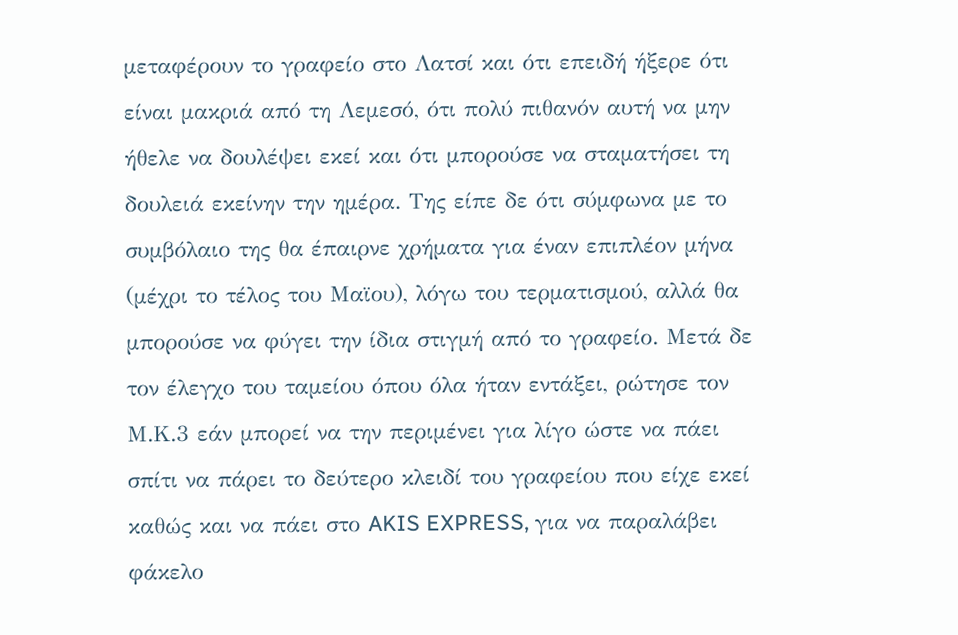μεταφέρουν το γραφείο στο Λατσί και ότι επειδή ήξερε ότι είναι μακριά από τη Λεμεσό, ότι πολύ πιθανόν αυτή να μην ήθελε να δουλέψει εκεί και ότι μπορούσε να σταματήσει τη δουλειά εκείνην την ημέρα. Της είπε δε ότι σύμφωνα με το συμβόλαιο της θα έπαιρνε χρήματα για έναν επιπλέον μήνα (μέχρι το τέλος του Μαϊου), λόγω του τερματισμού, αλλά θα μπορούσε να φύγει την ίδια στιγμή από το γραφείο. Μετά δε τον έλεγχο του ταμείου όπου όλα ήταν εντάξει, ρώτησε τον Μ.Κ.3 εάν μπορεί να την περιμένει για λίγο ώστε να πάει σπίτι να πάρει το δεύτερο κλειδί του γραφείου που είχε εκεί καθώς και να πάει στο AKIS EXPRESS, για να παραλάβει φάκελο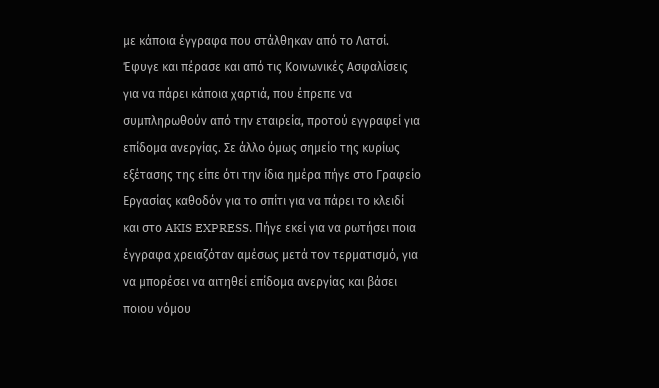με κάποια έγγραφα που στάλθηκαν από το Λατσί. Έφυγε και πέρασε και από τις Κοινωνικές Ασφαλίσεις για να πάρει κάποια χαρτιά, που έπρεπε να συμπληρωθούν από την εταιρεία, προτού εγγραφεί για επίδομα ανεργίας. Σε άλλο όμως σημείο της κυρίως εξέτασης της είπε ότι την ίδια ημέρα πήγε στο Γραφείο Εργασίας καθοδόν για το σπίτι για να πάρει το κλειδί και στο AKIS EXPRESS. Πήγε εκεί για να ρωτήσει ποια έγγραφα χρειαζόταν αμέσως μετά τον τερματισμό, για να μπορέσει να αιτηθεί επίδομα ανεργίας και βάσει ποιου νόμου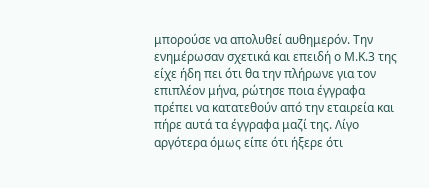μπορούσε να απολυθεί αυθημερόν. Την ενημέρωσαν σχετικά και επειδή ο Μ.Κ.3 της είχε ήδη πει ότι θα την πλήρωνε για τον επιπλέον μήνα, ρώτησε ποια έγγραφα πρέπει να κατατεθούν από την εταιρεία και πήρε αυτά τα έγγραφα μαζί της. Λίγο αργότερα όμως είπε ότι ήξερε ότι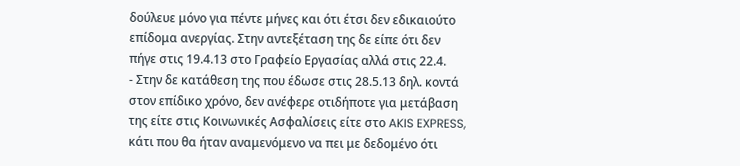δούλευε μόνο για πέντε μήνες και ότι έτσι δεν εδικαιούτο επίδομα ανεργίας. Στην αντεξέταση της δε είπε ότι δεν πήγε στις 19.4.13 στο Γραφείο Εργασίας αλλά στις 22.4.
- Στην δε κατάθεση της που έδωσε στις 28.5.13 δηλ. κοντά στον επίδικο χρόνο, δεν ανέφερε οτιδήποτε για μετάβαση της είτε στις Κοινωνικές Ασφαλίσεις είτε στο AKIS EXPRESS, κάτι που θα ήταν αναμενόμενο να πει με δεδομένο ότι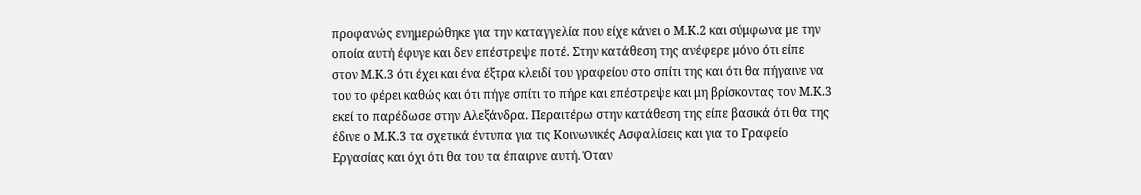προφανώς ενημερώθηκε για την καταγγελία που είχε κάνει ο Μ.Κ.2 και σύμφωνα με την οποία αυτή έφυγε και δεν επέστρεψε ποτέ. Στην κατάθεση της ανέφερε μόνο ότι είπε στον Μ.Κ.3 ότι έχει και ένα έξτρα κλειδί του γραφείου στο σπίτι της και ότι θα πήγαινε να του το φέρει καθώς και ότι πήγε σπίτι το πήρε και επέστρεψε και μη βρίσκοντας τον Μ.Κ.3 εκεί το παρέδωσε στην Αλεξάνδρα. Περαιτέρω στην κατάθεση της είπε βασικά ότι θα της έδινε ο Μ.Κ.3 τα σχετικά έντυπα για τις Κοινωνικές Ασφαλίσεις και για το Γραφείο Εργασίας και όχι ότι θα του τα έπαιρνε αυτή. Όταν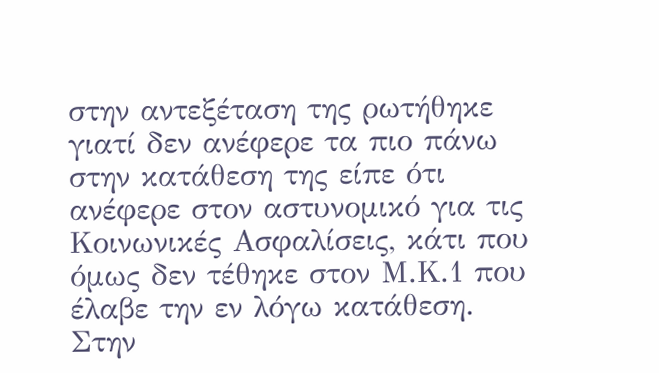στην αντεξέταση της ρωτήθηκε γιατί δεν ανέφερε τα πιο πάνω στην κατάθεση της είπε ότι ανέφερε στον αστυνομικό για τις Κοινωνικές Ασφαλίσεις, κάτι που όμως δεν τέθηκε στον Μ.Κ.1 που έλαβε την εν λόγω κατάθεση. Στην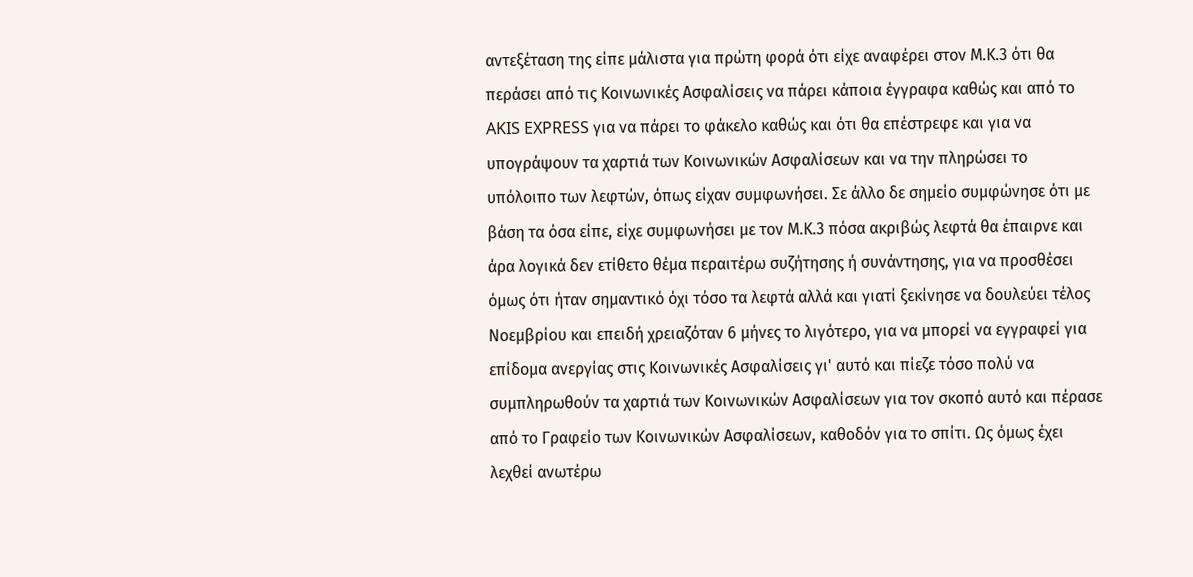αντεξέταση της είπε μάλιστα για πρώτη φορά ότι είχε αναφέρει στον Μ.Κ.3 ότι θα περάσει από τις Κοινωνικές Ασφαλίσεις να πάρει κάποια έγγραφα καθώς και από το AKIS EXPRESS για να πάρει το φάκελο καθώς και ότι θα επέστρεφε και για να υπογράψουν τα χαρτιά των Κοινωνικών Ασφαλίσεων και να την πληρώσει το υπόλοιπο των λεφτών, όπως είχαν συμφωνήσει. Σε άλλο δε σημείο συμφώνησε ότι με βάση τα όσα είπε, είχε συμφωνήσει με τον Μ.Κ.3 πόσα ακριβώς λεφτά θα έπαιρνε και άρα λογικά δεν ετίθετο θέμα περαιτέρω συζήτησης ή συνάντησης, για να προσθέσει όμως ότι ήταν σημαντικό όχι τόσο τα λεφτά αλλά και γιατί ξεκίνησε να δουλεύει τέλος Νοεμβρίου και επειδή χρειαζόταν 6 μήνες το λιγότερο, για να μπορεί να εγγραφεί για επίδομα ανεργίας στις Κοινωνικές Ασφαλίσεις γι' αυτό και πίεζε τόσο πολύ να συμπληρωθούν τα χαρτιά των Κοινωνικών Ασφαλίσεων για τον σκοπό αυτό και πέρασε από το Γραφείο των Κοινωνικών Ασφαλίσεων, καθοδόν για το σπίτι. Ως όμως έχει λεχθεί ανωτέρω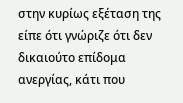στην κυρίως εξέταση της είπε ότι γνώριζε ότι δεν δικαιούτο επίδομα ανεργίας, κάτι που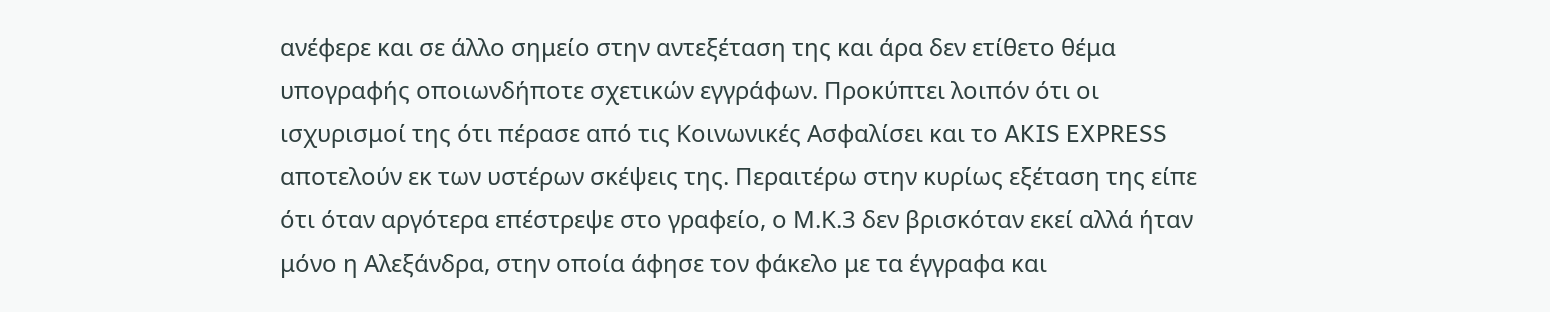ανέφερε και σε άλλο σημείο στην αντεξέταση της και άρα δεν ετίθετο θέμα υπογραφής οποιωνδήποτε σχετικών εγγράφων. Προκύπτει λοιπόν ότι οι ισχυρισμοί της ότι πέρασε από τις Κοινωνικές Ασφαλίσει και το AKIS EXPRESS αποτελούν εκ των υστέρων σκέψεις της. Περαιτέρω στην κυρίως εξέταση της είπε ότι όταν αργότερα επέστρεψε στο γραφείο, ο Μ.Κ.3 δεν βρισκόταν εκεί αλλά ήταν μόνο η Αλεξάνδρα, στην οποία άφησε τον φάκελο με τα έγγραφα και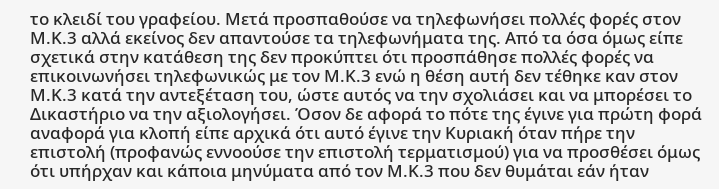το κλειδί του γραφείου. Μετά προσπαθούσε να τηλεφωνήσει πολλές φορές στον Μ.Κ.3 αλλά εκείνος δεν απαντούσε τα τηλεφωνήματα της. Από τα όσα όμως είπε σχετικά στην κατάθεση της δεν προκύπτει ότι προσπάθησε πολλές φορές να επικοινωνήσει τηλεφωνικώς με τον Μ.Κ.3 ενώ η θέση αυτή δεν τέθηκε καν στον Μ.Κ.3 κατά την αντεξέταση του, ώστε αυτός να την σχολιάσει και να μπορέσει το Δικαστήριο να την αξιολογήσει. Όσον δε αφορά το πότε της έγινε για πρώτη φορά αναφορά για κλοπή είπε αρχικά ότι αυτό έγινε την Κυριακή όταν πήρε την επιστολή (προφανώς εννοούσε την επιστολή τερματισμού) για να προσθέσει όμως ότι υπήρχαν και κάποια μηνύματα από τον Μ.Κ.3 που δεν θυμάται εάν ήταν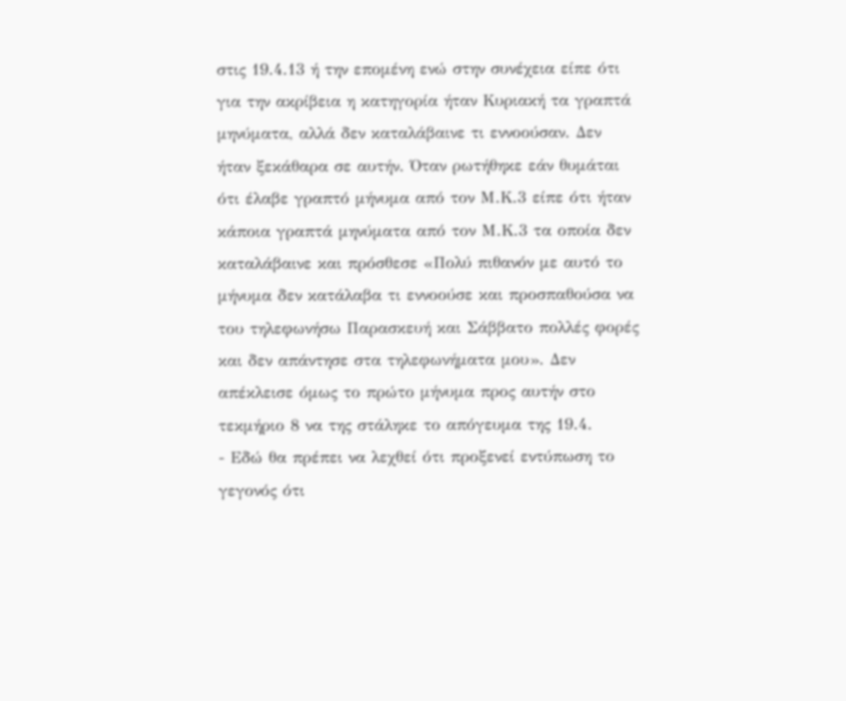στις 19.4.13 ή την επομένη ενώ στην συνέχεια είπε ότι για την ακρίβεια η κατηγορία ήταν Κυριακή τα γραπτά μηνύματα, αλλά δεν καταλάβαινε τι εννοούσαν. Δεν ήταν ξεκάθαρα σε αυτήν. Όταν ρωτήθηκε εάν θυμάται ότι έλαβε γραπτό μήνυμα από τον Μ.Κ.3 είπε ότι ήταν κάποια γραπτά μηνύματα από τον Μ.Κ.3 τα οποία δεν καταλάβαινε και πρόσθεσε «Πολύ πιθανόν με αυτό το μήνυμα δεν κατάλαβα τι εννοούσε και προσπαθούσα να του τηλεφωνήσω Παρασκευή και Σάββατο πολλές φορές και δεν απάντησε στα τηλεφωνήματα μου». Δεν απέκλεισε όμως το πρώτο μήνυμα προς αυτήν στο τεκμήριο 8 να της στάληκε το απόγευμα της 19.4.
- Εδώ θα πρέπει να λεχθεί ότι προξενεί εντύπωση το γεγονός ότι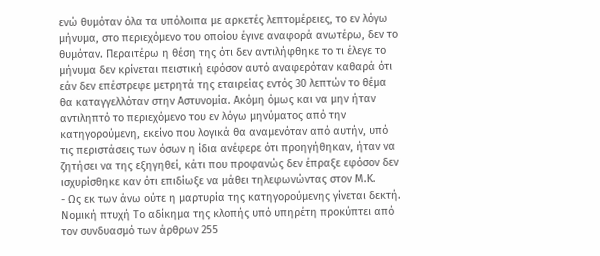ενώ θυμόταν όλα τα υπόλοιπα με αρκετές λεπτομέρειες, το εν λόγω μήνυμα, στο περιεχόμενο του οποίου έγινε αναφορά ανωτέρω, δεν το θυμόταν. Περαιτέρω η θέση της ότι δεν αντιλήφθηκε το τι έλεγε το μήνυμα δεν κρίνεται πειστική εφόσον αυτό αναφερόταν καθαρά ότι εάν δεν επέστρεφε μετρητά της εταιρείας εντός 30 λεπτών το θέμα θα καταγγελλόταν στην Αστυνομία. Ακόμη όμως και να μην ήταν αντιληπτό το περιεχόμενο του εν λόγω μηνύματος από την κατηγορούμενη, εκείνο που λογικά θα αναμενόταν από αυτήν, υπό τις περιστάσεις των όσων η ίδια ανέφερε ότι προηγήθηκαν, ήταν να ζητήσει να της εξηγηθεί, κάτι που προφανώς δεν έπραξε εφόσον δεν ισχυρίσθηκε καν ότι επιδίωξε να μάθει τηλεφωνώντας στον Μ.Κ.
- Ως εκ των άνω ούτε η μαρτυρία της κατηγορούμενης γίνεται δεκτή. Νομική πτυχή Το αδίκημα της κλοπής υπό υπηρέτη προκύπτει από τον συνδυασμό των άρθρων 255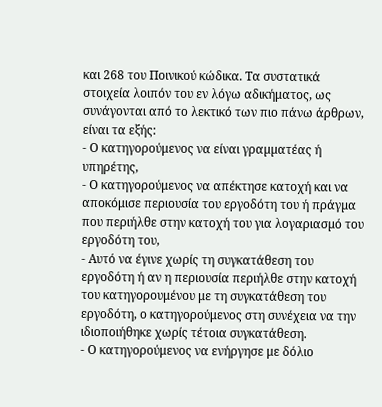και 268 του Ποινικού κώδικα. Τα συστατικά στοιχεία λοιπόν του εν λόγω αδικήματος, ως συνάγονται από το λεκτικό των πιο πάνω άρθρων, είναι τα εξής:
- Ο κατηγορούμενος να είναι γραµµατέας ή υπηρέτης,
- Ο κατηγορούμενος να απέκτησε κατοχή και να αποκόμισε περιουσία του εργοδότη του ή πράγµα που περιήλθε στην κατοχή του για λογαριασµό του εργοδότη του,
- Αυτό να έγινε χωρίς τη συγκατάθεση του εργοδότη ή αν η περιουσία περιήλθε στην κατοχή του κατηγορουμένου με τη συγκατάθεση του εργοδότη, ο κατηγορούμενος στη συνέχεια να την ιδιοποιήθηκε χωρίς τέτοια συγκατάθεση.
- Ο κατηγορούμενος να ενήργησε με δόλιο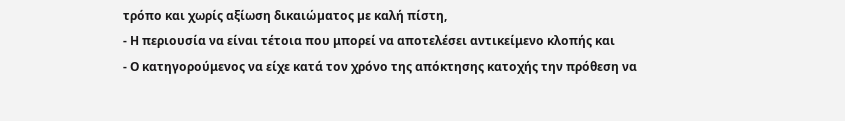τρόπο και χωρίς αξίωση δικαιώµατος µε καλή πίστη,
- Η περιουσία να είναι τέτοια που μπορεί να αποτελέσει αντικείμενο κλοπής και
- Ο κατηγορούμενος να είχε κατά τον χρόνο της απόκτησης κατοχής την πρόθεση να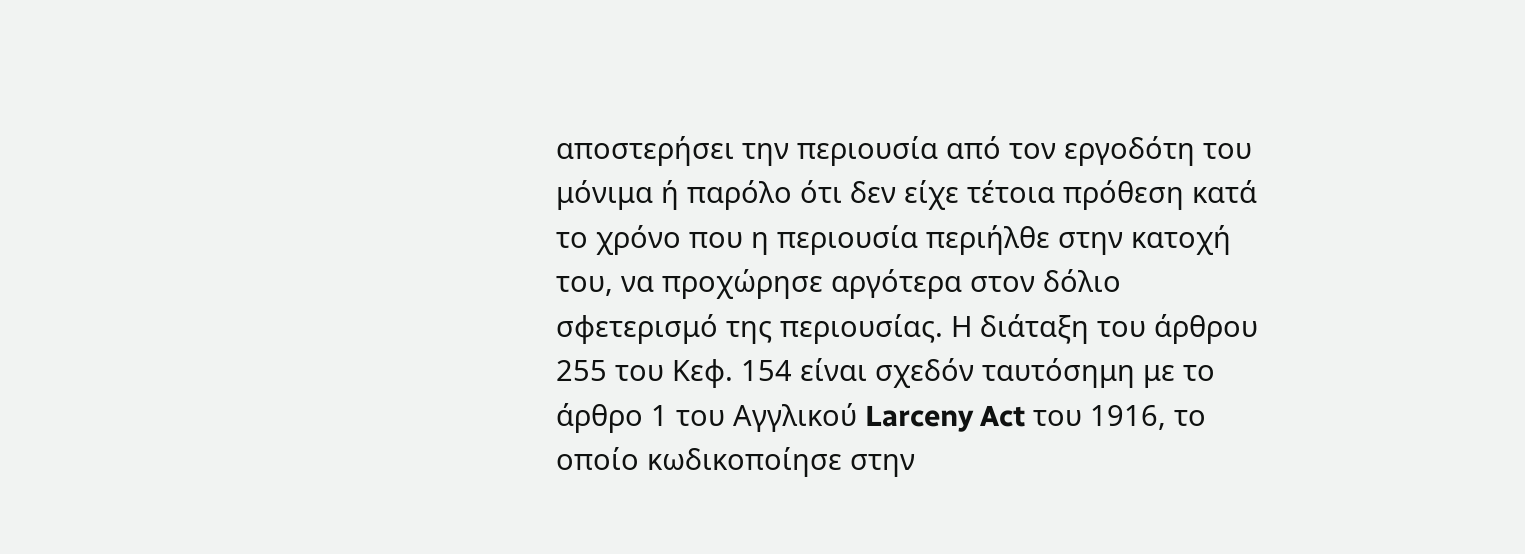αποστερήσει την περιουσία από τον εργοδότη του μόνιμα ή παρόλο ότι δεν είχε τέτοια πρόθεση κατά το χρόνο που η περιουσία περιήλθε στην κατοχή του, να προχώρησε αργότερα στον δόλιο σφετερισμό της περιουσίας. Η διάταξη του άρθρου 255 του Κεφ. 154 είναι σχεδόν ταυτόσημη με το άρθρο 1 του Αγγλικού Larceny Act του 1916, το οποίο κωδικοποίησε στην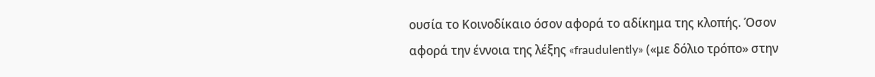ουσία το Κοινοδίκαιο όσον αφορά το αδίκημα της κλοπής. Όσον αφορά την έννοια της λέξης «fraudulently» («με δόλιο τρόπο» στην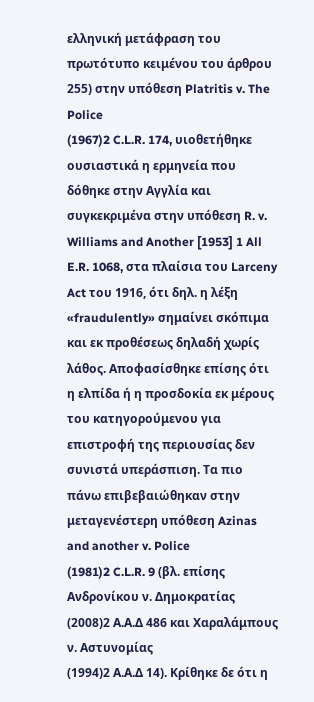ελληνική μετάφραση του πρωτότυπο κειμένου του άρθρου 255) στην υπόθεση Platritis v. The Police
(1967)2 C.L.R. 174, υιοθετήθηκε ουσιαστικά η ερμηνεία που δόθηκε στην Αγγλία και συγκεκριμένα στην υπόθεση R. v. Williams and Another [1953] 1 All E.R. 1068, στα πλαίσια του Larceny Act του 1916, ότι δηλ. η λέξη «fraudulently» σημαίνει σκόπιμα και εκ προθέσεως δηλαδή χωρίς λάθος. Αποφασίσθηκε επίσης ότι η ελπίδα ή η προσδοκία εκ μέρους του κατηγορούμενου για επιστροφή της περιουσίας δεν συνιστά υπεράσπιση. Τα πιο πάνω επιβεβαιώθηκαν στην μεταγενέστερη υπόθεση Azinas and another v. Police
(1981)2 C.L.R. 9 (βλ. επίσης Ανδρονίκου ν. Δημοκρατίας
(2008)2 Α.Α.Δ 486 και Χαραλάμπους ν. Αστυνομίας
(1994)2 Α.Α.Δ 14). Κρίθηκε δε ότι η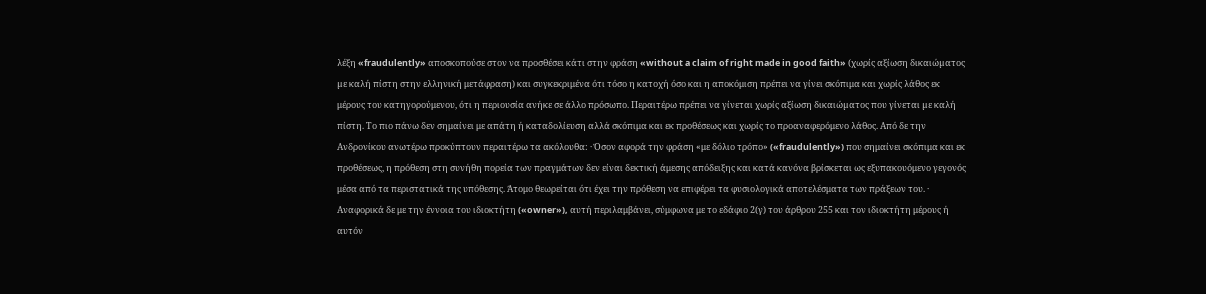λέξη «fraudulently» αποσκοπούσε στον να προσθέσει κάτι στην φράση «without a claim of right made in good faith» (χωρίς αξίωση δικαιώµατος µε καλή πίστη στην ελληνική μετάφραση) και συγκεκριμένα ότι τόσο η κατοχή όσο και η αποκόμιση πρέπει να γίνει σκόπιμα και χωρίς λάθος εκ μέρους του κατηγορούμενου, ότι η περιουσία ανήκε σε άλλο πρόσωπο. Περαιτέρω πρέπει να γίνεται χωρίς αξίωση δικαιώµατος που γίνεται µε καλή πίστη. Το πιο πάνω δεν σημαίνει με απάτη ή καταδολίευση αλλά σκόπιμα και εκ προθέσεως και χωρίς το προαναφερόμενο λάθος. Από δε την Ανδρονίκου ανωτέρω προκύπτουν περαιτέρω τα ακόλουθα: · Όσον αφορά την φράση «με δόλιο τρόπο» («fraudulently») που σημαίνει σκόπιμα και εκ προθέσεως, η πρόθεση στη συνήθη πορεία των πραγμάτων δεν είναι δεκτική άμεσης απόδειξης και κατά κανόνα βρίσκεται ως εξυπακουόμενο γεγονός μέσα από τα περιστατικά της υπόθεσης. Άτομο θεωρείται ότι έχει την πρόθεση να επιφέρει τα φυσιολογικά αποτελέσματα των πράξεων του. · Αναφορικά δε με την έννοια του ιδιοκτήτη («owner»), αυτή περιλαμβάνει, σύμφωνα με το εδάφιο 2(γ) του άρθρου 255 και τον ιδιοκτήτη μέρους ή αυτόν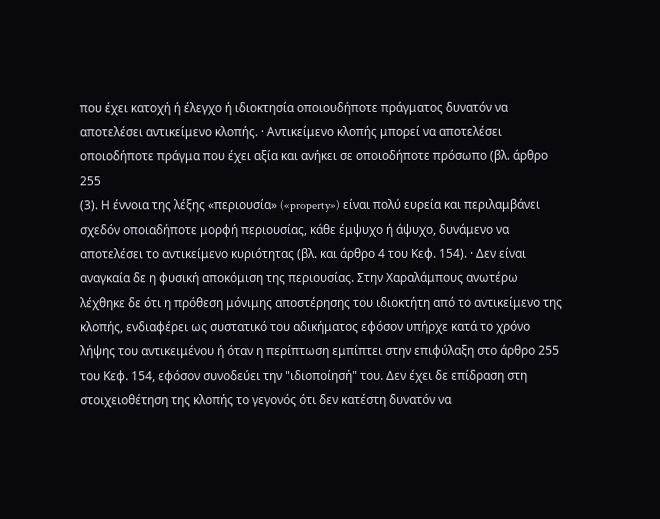που έχει κατοχή ή έλεγχο ή ιδιοκτησία οποιουδήποτε πράγματος δυνατόν να αποτελέσει αντικείμενο κλοπής. · Αντικείμενο κλοπής μπορεί να αποτελέσει οποιοδήποτε πράγμα που έχει αξία και ανήκει σε οποιοδήποτε πρόσωπο (βλ. άρθρο 255
(3). Η έννοια της λέξης «περιουσία» («property») είναι πολύ ευρεία και περιλαμβάνει σχεδόν οποιαδήποτε μορφή περιουσίας, κάθε έμψυχο ή άψυχο, δυνάμενο να αποτελέσει το αντικείμενο κυριότητας (βλ. και άρθρο 4 του Κεφ. 154). · Δεν είναι αναγκαία δε η φυσική αποκόμιση της περιουσίας. Στην Χαραλάμπους ανωτέρω λέχθηκε δε ότι η πρόθεση μόνιμης αποστέρησης του ιδιοκτήτη από το αντικείμενο της κλοπής, ενδιαφέρει ως συστατικό του αδικήματος εφόσον υπήρχε κατά το χρόνο λήψης του αντικειμένου ή όταν η περίπτωση εμπίπτει στην επιφύλαξη στο άρθρο 255 του Κεφ. 154, εφόσον συνοδεύει την "ιδιοποίησή" του. Δεν έχει δε επίδραση στη στοιχειοθέτηση της κλοπής το γεγονός ότι δεν κατέστη δυνατόν να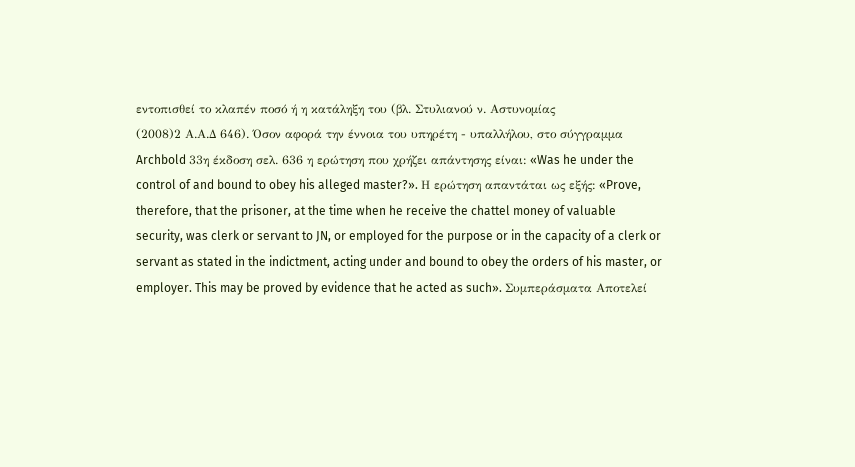εντοπισθεί το κλαπέν ποσό ή η κατάληξη του (βλ. Στυλιανού ν. Αστυνομίας
(2008)2 Α.Α.Δ 646). Όσον αφορά την έννοια του υπηρέτη - υπαλλήλου, στο σύγγραμμα Archbold 33η έκδοση σελ. 636 η ερώτηση που χρήζει απάντησης είναι: «Was he under the control of and bound to obey his alleged master?». Η ερώτηση απαντάται ως εξής: «Prove, therefore, that the prisoner, at the time when he receive the chattel money of valuable security, was clerk or servant to JN, or employed for the purpose or in the capacity of a clerk or servant as stated in the indictment, acting under and bound to obey the orders of his master, or employer. This may be proved by evidence that he acted as such». Συμπεράσματα Αποτελεί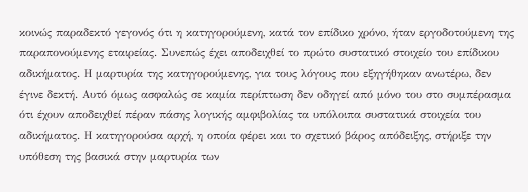κοινώς παραδεκτό γεγονός ότι η κατηγορούμενη, κατά τον επίδικο χρόνο, ήταν εργοδοτούμενη της παραπονούμενης εταιρείας. Συνεπώς έχει αποδειχθεί το πρώτο συστατικό στοιχείο του επίδικου αδικήματος. Η μαρτυρία της κατηγορούμενης, για τους λόγους που εξηγήθηκαν ανωτέρω, δεν έγινε δεκτή. Αυτό όμως ασφαλώς σε καμία περίπτωση δεν οδηγεί από μόνο του στο συμπέρασμα ότι έχουν αποδειχθεί πέραν πάσης λογικής αμφιβολίας τα υπόλοιπα συστατικά στοιχεία του αδικήματος. Η κατηγορούσα αρχή, η οποία φέρει και το σχετικό βάρος απόδειξης, στήριξε την υπόθεση της βασικά στην μαρτυρία των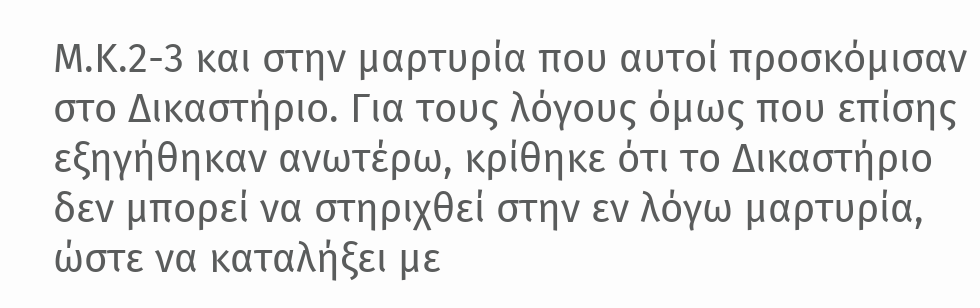Μ.Κ.2-3 και στην μαρτυρία που αυτοί προσκόμισαν στο Δικαστήριο. Για τους λόγους όμως που επίσης εξηγήθηκαν ανωτέρω, κρίθηκε ότι το Δικαστήριο δεν μπορεί να στηριχθεί στην εν λόγω μαρτυρία, ώστε να καταλήξει με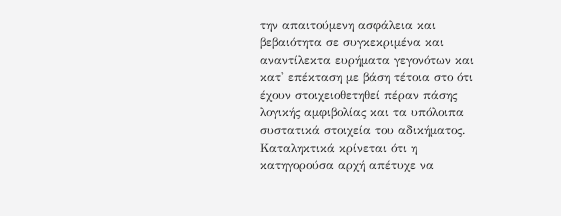την απαιτούμενη ασφάλεια και βεβαιότητα σε συγκεκριμένα και αναντίλεκτα ευρήματα γεγονότων και κατ' επέκταση με βάση τέτοια στο ότι έχουν στοιχειοθετηθεί πέραν πάσης λογικής αμφιβολίας και τα υπόλοιπα συστατικά στοιχεία του αδικήματος. Καταληκτικά κρίνεται ότι η κατηγορούσα αρχή απέτυχε να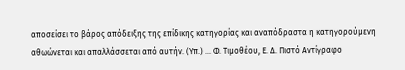αποσείσει το βάρος απόδειξης της επίδικης κατηγορίας και αναπόδραστα η κατηγορούμενη αθωώνεται και απαλλάσσεται από αυτήν. (Υπ.) ... Φ. Τιμοθέου, Ε. Δ. Πιστό Αντίγραφο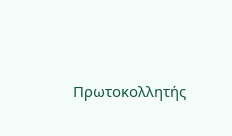Πρωτοκολλητής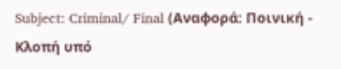Subject: Criminal/ Final (Αναφορά: Ποινική - Κλοπή υπό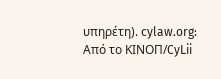υπηρέτη). cylaw.org: Από το ΚΙΝOΠ/CyLii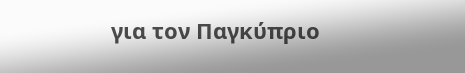για τον Παγκύπριο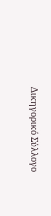Δικηγορικό Σύλλογο